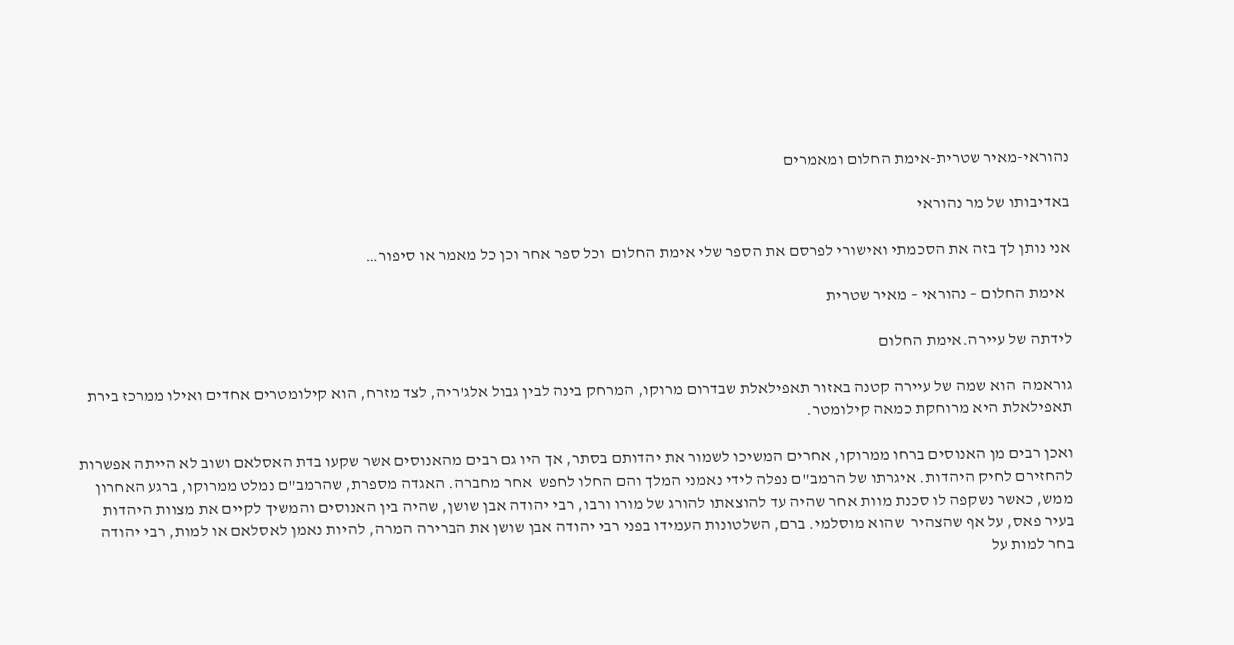נהוראי-מאיר שטרית-אימת החלום ומאמרים

באדיבותו של מר נהוראי

אני נותן לך בזה את הסכמתי ואישורי לפרסם את הספר שלי אימת החלום  וכל ספר אחר וכן כל מאמר או סיפור…

  אימת החלום – נהוראי – מאיר שטרית

לידתה של עיירה.אימת החלום

גוראמה  הוא שמה של עיירה קטנה באזור תאפילאלת שבדרום מרוקו, המרחק בינה לבין גבול אלג'ריה, לצד מזרח, הוא קילומטרים אחדים ואילו ממרכז בירת תאפילאלת היא מרוחקת כמאה קילומטר.

ואכן רבים מן האנוסים ברחו ממרוקו, אחרים המשיכו לשמור את יהדותם בסתר, אך היו גם רבים מהאנוסים אשר שקעו בדת האסלאם ושוב לא הייתה אפשרות להחזירם לחיק היהדות. איגרתו של הרמב"ם נפלה לידי נאמני המלך והם החלו לחפש  אחר מחברה. האגדה מספרת, שהרמב"ם נמלט ממרוקו, ברגע האחרון ממש, כאשר נשקפה לו סכנת מוות אחר שהיה עד להוצאתו להורג של מורו ורבו, רבי יהודה אבן שושן, שהיה בין האנוסים והמשיך לקיים את מצוות היהדות בעיר פאס, על אף שהצהיר  שהוא מוסלמי. ברם, השלטונות העמידו בפני רבי יהודה אבן שושן את הברירה המרה, להיות נאמן לאסלאם או למות, רבי יהודה בחר למות על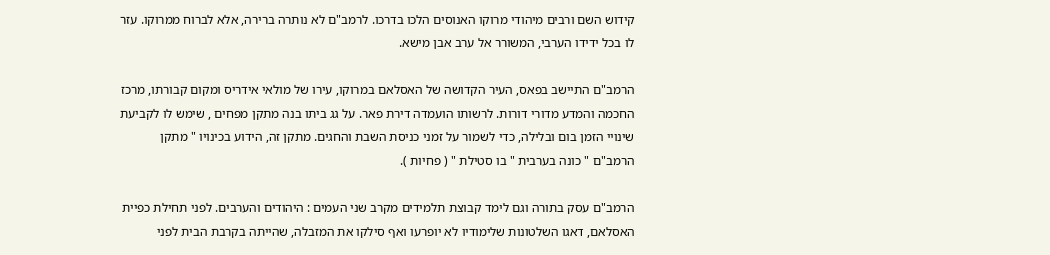קידוש השם ורבים מיהודי מרוקו האנוסים הלכו בדרכו. לרמב"ם לא נותרה ברירה, אלא לברוח ממרוקו. עזר לו בכל ידידו הערבי, המשורר אל ערב אבן מישא.

הרמב"ם התיישב בפאס, העיר הקדושה של האסלאם במרוקו, עירו של מולאי אידריס ומקום קבורתו, מרכז החכמה והמדע מדורי דורות. לרשותו הועמדה דירת פאר. על גג ביתו בנה מתקן מפחים , שימש לו לקביעת שינויי הזמן בום ובלילה, כדי לשמור על זמני כניסת השבת והחגים. מתקן זה, הידוע בכינויו " מתקן הרמב"ם " כונה בערבית " בו סטילת " ( פחיות ).

הרמב"ם עסק בתורה וגם לימד קבוצת תלמידים מקרב שני העמים : היהודים והערבים. לפני תחילת כפיית האסלאם, דאגו השלטונות שלימודיו לא יופרעו ואף סילקו את המזבלה, שהייתה בקרבת הבית לפני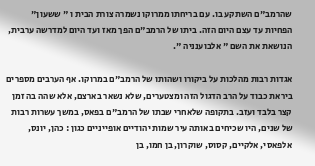שהרמב"ם השתקע בו. עם בריחתו ממרוקו נשמרה צורת הבית ו " ששעון" הפחיות עד עצם היום הזה. ביתו של הרמב"ם הפך מאז ועד היום למדרשה ערבית, הנושאת את השם " אלבוענניה ".

אגדות רבות מהלכות על ביקורו ושהותו של הרמב"ם במרוקו. אף הערבים מספרים ביראת כבוד על הרב הדגול הזה ומצטערים, שלא נשאר בארצם, אלא שהה בה זמן קצר בלבד ועזב. בתקופה שלאחרי שבתו של הרמב"ם בפאס, במשך עשרות רבות של שנים, היו שכיחים באותה עיר שמות יהודיים אופייניים כגון : כהן, יונס, אלפאסי, אלקיים, קסוס, שוקרון, בן חמו, בן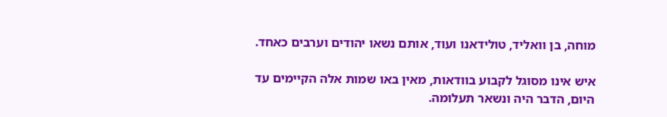מוחה, בן וואליד, טולידאנו ועוד, אותם נשאו יהודים וערבים כאחד.

איש אינו מסוגל לקבוע בוודאות, מאין באו שמות אלה הקיימים עד היום, הדבר היה ונשאר תעלומה.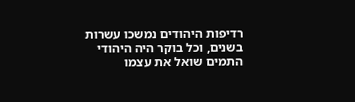רדיפות היהודים נמשכו עשרות בשנים, וכל בוקר היה היהודי התמים שואל את עצמו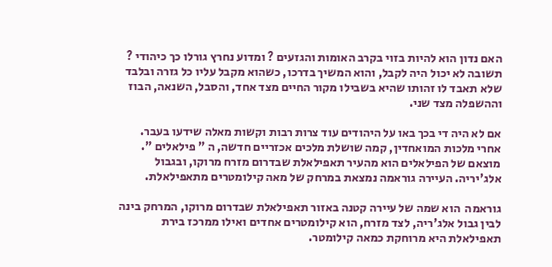האם נדון הוא להיות בזוי בקרב האומות והגזעים ? ומדוע נחרץ גורלו כך כיהודי ? תשובה לא יכול היה לקבל, והוא המשיך בדרכו, כשהוא מקבל עליו כל גזרה ובלבד שלא תאבד לו זהותו שהיא בשבילו מקור החיים מצד אחד, והסבל, השנאה, הבוז וההשפלה מצד שני.

אם לא היה די בכך באו על היהודים עוד צרות רבות וקשות מאלה שידעו בעבר. אחרי מלכות המואחדין, קמה שושלת מלכים אכזריים חדשה, ה " פילאלים ". מוצאם של הפילאלים הוא מהעיר תאפילאלת שבדרום מזרח מרוקו, ובגבול אלג'יריה. העיירה גוראמה נמצאת במרחק של מאה קילומטרים מתאפילאלת.

גוראמה  הוא שמה של עיירה קטנה באזור תאפילאלת שבדרום מרוקו, המרחק בינה לבין גבול אלג'ריה, לצד מזרח, הוא קילומטרים אחדים ואילו ממרכז בירת תאפילאלת היא מרוחקת כמאה קילומטר.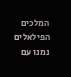המלכים הפילאלים נמנו עם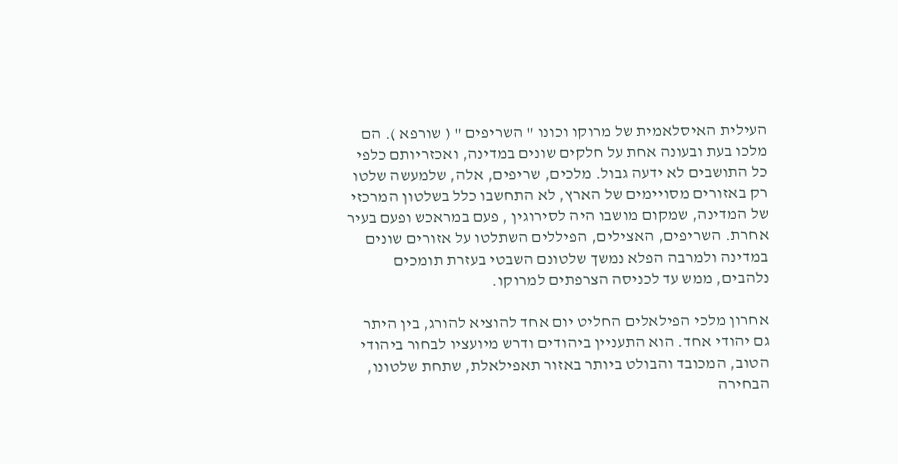העילית האיסלאמית של מרוקו וכונו " השריפים " ( שורפא ). הם מלכו בעת ובעונה אחת על חלקים שונים במדינה, ואכזריותם כלפי כל התושבים לא ידעה גבול. מלכים, שריפים, אלה, שלמעשה שלטו רק באזורים מסויימים של הארץ, לא התחשבו כלל בשלטון המרכזי של המדינה, שמקום מושבו היה לסירוגין , פעם במראכש ופעם בעיר אחרת. השריפים, האצילים, הפיללים השתלטו על אזורים שונים במדינה ולמרבה הפלא נמשך שלטונם השבטי בעזרת תומכים נלהבים, ממש עד לכניסה הצרפתים למרוקו.

אחרון מלכי הפילאלים החליט יום אחד להוציא להורג, בין היתר גם יהודי אחד. הוא התעניין ביהודים ודרש מיועציו לבחור ביהודי הטוב, המכובד והבולט ביותר באזור תאפילאלת, שתחת שלטונו, הבחירה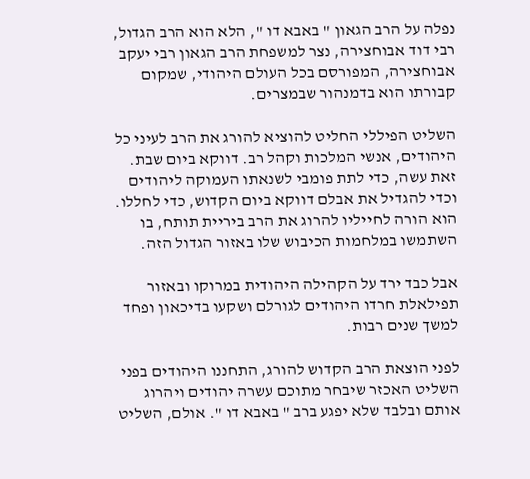נפלה על הרב הגאון " באבא דו ", הלא הוא הרב הגדול, רבי דוד אבוחצירה, נצר למשפחת הרב הגאון רבי יעקב אבוחצירה, המפורסם בכל העולם היהודי, שמקום קבורתו הוא בדמנהור שבמצרים.

השליט הפיללי החליט להוציא להורג את הרב לעיני כל היהודים, אנשי המלכות וקהל רב. דווקא ביום שבת. זאת עשה, כדי לתת פומבי לשנאתו העמוקה ליהודים וכדי להגדיל את אבלם דווקא ביום הקדוש, כדי לחללו. הוא הורה לחייליו להרוג את הרב ביריית תותח, בו השתמשו במלחמות הכיבוש שלו באזור הגדול הזה.

אבל כבד ירד על הקהילה היהודית במרוקו ובאזור תפילאלת חרדו היהודים לגורלם ושקעו בדיכאון ופחד למשך שנים רבות.

לפני הוצאת הרב הקדוש להורג, התחננו היהודים בפני השליט האכזר שיבחר מתוכם עשרה יהודים ויהרוג אותם ובלבד שלא יפגע ברב " באבא דו ". אולם, השליט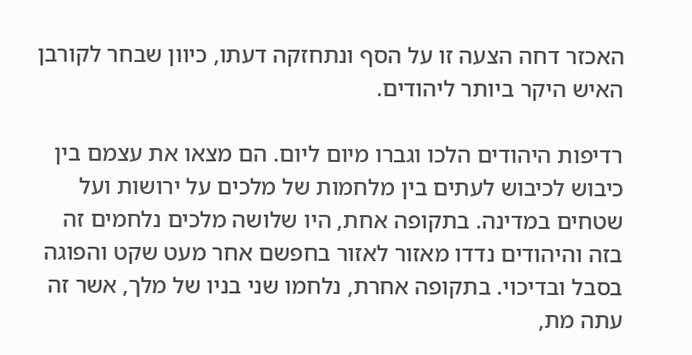האכזר דחה הצעה זו על הסף ונתחזקה דעתו, כיוון שבחר לקורבן האיש היקר ביותר ליהודים.

רדיפות היהודים הלכו וגברו מיום ליום. הם מצאו את עצמם בין כיבוש לכיבוש לעתים בין מלחמות של מלכים על ירושות ועל שטחים במדינה. בתקופה אחת, היו שלושה מלכים נלחמים זה בזה והיהודים נדדו מאזור לאזור בחפשם אחר מעט שקט והפוגה בסבל ובדיכוי. בתקופה אחרת, נלחמו שני בניו של מלך, אשר זה עתה מת,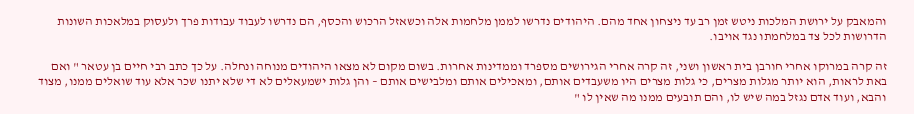והמאבק על ירושת המלכות ניטש זמן רב עד ניצחון אחד מהם. היהודים נדרשו לממן מלחמות אלה וכשאזל הרכוש והכסף, הם נדרשו לעבוד עבודות פרך ולעסוק במלאכות השונות הדרושות לכל צד במלחמתו נגד אויבו.

זה קרה במרוקו אחרי חורבן בית ראשון ושני, זה קרה אחרי הגירושים מספרד וממדינות אחרות. בשום מקום לא מצאו היהודים מנוחה ונחלה. על כך כתב רבי חיים בן עטאר " ואם באת לראות, הוא יותר מגלות מצרים, כי גלות מצרים היו משעבדים אותם, ומאכילים אותם ומלבישים אותם – והן גלות ישמעאלים לא די שלא יתנו שכר אלא עוד שואלים ממנו, מצוד והבא, ועוד אדם נגזל במה שיש לו, והם תובעים ממנו מה שאין לו "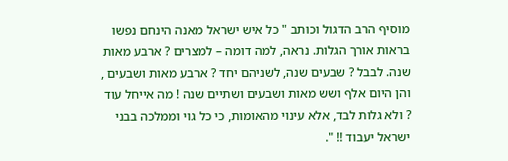מוסיף הרב הדגול וכותב " כל איש ישראל מאנה הינחם נפשו בראות אורך הגלות. נראה, למה דומה – למצרים ? ארבע מאות שנה. לבבל ? שבעים שנה, לשניהם יחד ? ארבע מאות ושבעים , והן היום אלף ושש מאות ושבעים ושתיים שנה ! מה אייחל עוד ? ולא גלות לבד, אלא עינוי מהאומות, כי כל גוי וממלכה בבני ישראל יעבוד !! ".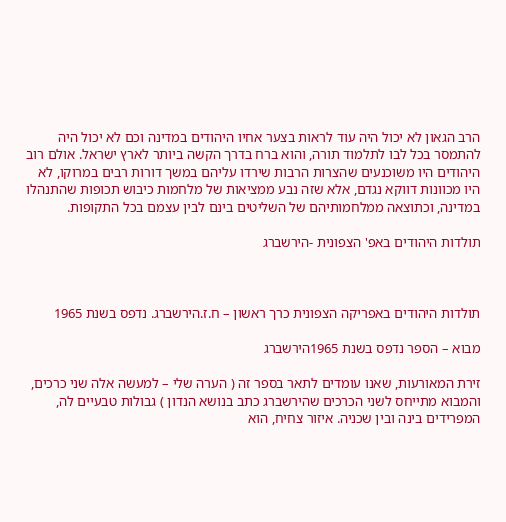הרב הגאון לא יכול היה עוד לראות בצער אחיו היהודים במדינה וכם לא יכול היה להתמסר בכל לבו לתלמוד תורה, והוא ברח בדרך הקשה ביותר לארץ ישראל. אולם רוב היהודים היו משוכנעים שהצרות הרבות שירדו עליהם במשך דורות רבים במרוקו, לא היו מכוונות דווקא נגדם, אלא שזה נבע ממציאות של מלחמות כיבוש תכופות שהתנהלו במדינה, וכתוצאה ממלחמותיהם של השליטים בינם לבין עצמם בכל התקופות.

תולדות היהודים באפ' הצפונית -הירשברג



תולדות היהודים באפריקה הצפונית כרך ראשון – ח.ז.הירשברג. נדפס בשנת 1965

מבוא – הספר נדפס בשנת 1965הירשברג

זירת המאורעות, שאנו עומדים לתאר בספר זה ( הערה שלי – למעשה אלה שני כרכים,  והמבוא מתייחס לשני הכרכים שהירשברג כתב בנושא הנדון ) גבולות טבעיים לה, המפרידים בינה ובין שכניה. איזור צחיח, הוא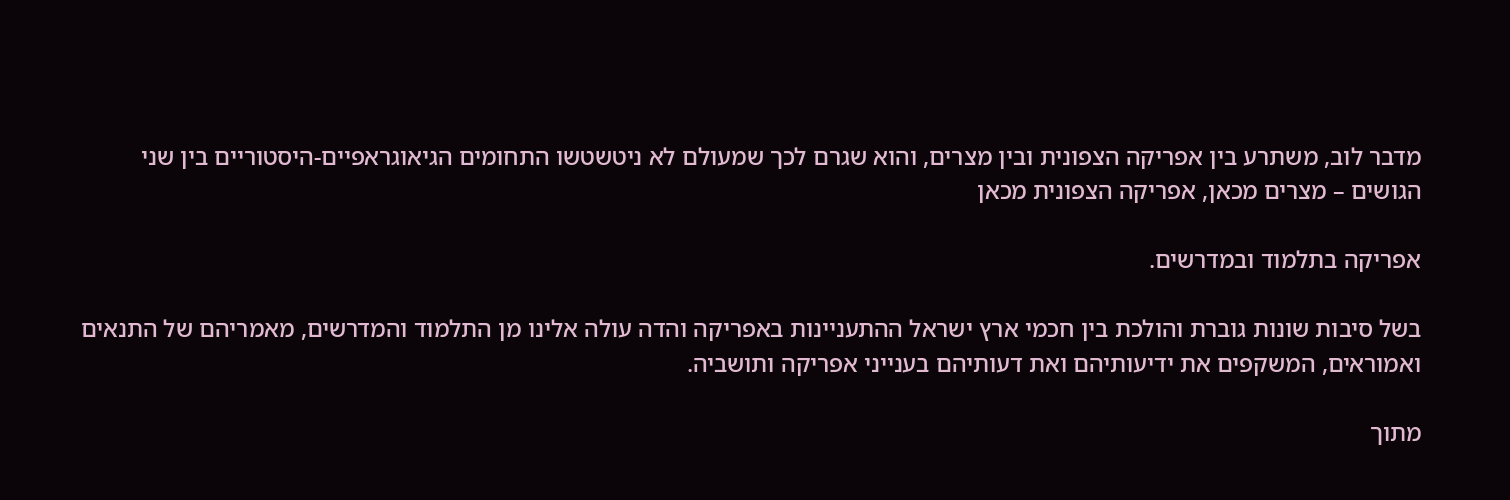מדבר לוב, משתרע בין אפריקה הצפונית ובין מצרים, והוא שגרם לכך שמעולם לא ניטשטשו התחומים הגיאוגראפיים-היסטוריים בין שני הגושים – מצרים מכאן, אפריקה הצפונית מכאן

אפריקה בתלמוד ובמדרשים.

בשל סיבות שונות גוברת והולכת בין חכמי ארץ ישראל ההתעניינות באפריקה והדה עולה אלינו מן התלמוד והמדרשים, מאמריהם של התנאים ואמוראים, המשקפים את ידיעותיהם ואת דעותיהם בענייני אפריקה ותושביה.

מתוך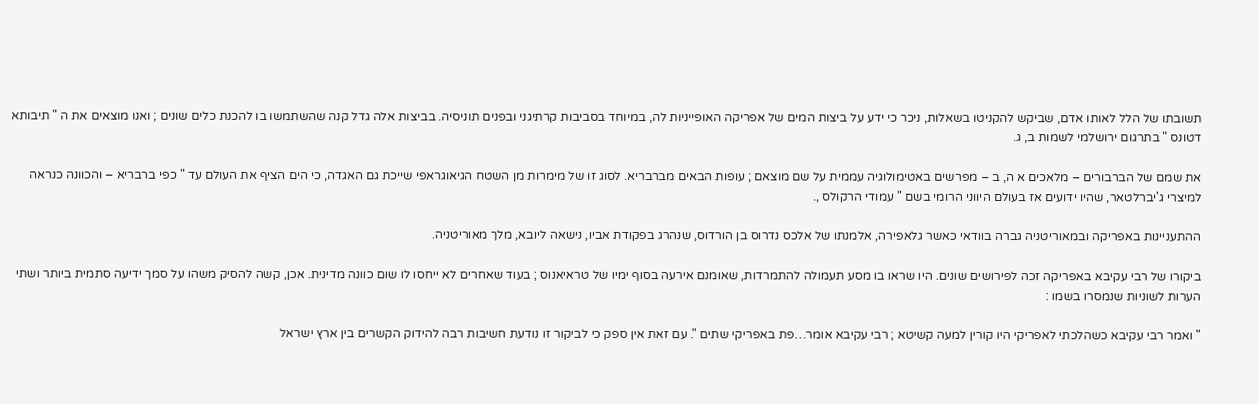תשובתו של הלל לאותו אדם, שביקש להקניטו בשאלות, ניכר כי ידע על ביצות המים של אפריקה האופייניות לה, במיוחד בסביבות קרתיגני ובפנים תוניסיה. בביצות אלה גדל קנה שהשתמשו בו להכנת כלים שונים ; ואנו מוצאים את ה " תיבותא דטונס " בתרגום ירושלמי לשמות ב, ג.

את שמם של הברבורים – מלאכים א ה, ב – מפרשים באטימולוגיה עממית על שם מוצאם ; עופות הבאים מברבריא. לסוג זו של מימרות מן השטח הגיאוגראפי שייכת גם האגדה, כי הים הציף את העולם עד " כפי ברבריא – והכוונה כנראה למיצרי ג'יברלטאר, שהיו ידועים אז בעולם היווני הרומי בשם " עמודי הרקולס ,.

ההתעניינות באפריקה ובמאוריטניה גברה בוודאי כאשר גלאפירה, אלמנתו של אלכס נדרוס בן הורדוס, שנהרג בפקודת אביו, נישאה ליובא, מלך מאוריטניה.

ביקורו של רבי עקיבא באפריקה זכה לפירושים שונים. היו שראו בו מסע תעמולה להתמרדות, שאומנם אירעה בסוף ימיו של טראיאנוס ; בעוד שאחרים לא ייחסו לו שום כוונה מדינית. אכן, קשה להסיק משהו על סמך ידיעה סתמית ביותר ושתי הערות לשוניות שנמסרו בשמו :

" ואמר רבי עקיבא כשהלכתי לאפריקי היו קורין למעה קשיטא ; רבי עקיבא אומר…פת באפריקי שתים ". עם זאת אין ספק כי לביקור זו נודעת חשיבות רבה להידוק הקשרים בין ארץ ישראל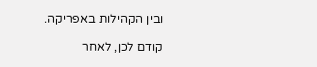ובין הקהילות באפריקה.

קודם לכן, לאחר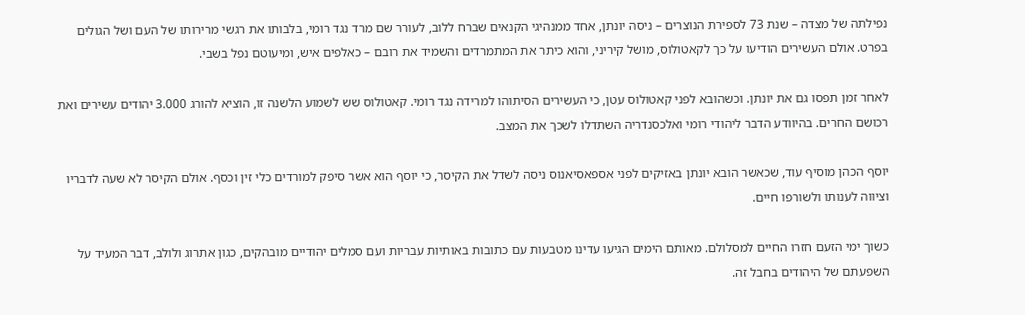נפילתה של מצדה – שנת 73 לספירת הנוצרים – ניסה יונתן, אחד ממנהיגי הקנאים שברח ללוב, לעורר שם מרד נגד רומי, בלבותו את רגשי מרירותו של העם ושל הגולים בפרט. אולם העשירים הודיעו על כך לקאטולוס, מושל קיריני, והוא כיתר את המתמרדים והשמיד את רובם – כאלפים איש, ומיעוטם נפל בשבי.

לאחר זמן תפסו גם את יונתן. וכשהובא לפני קאטולוס עטן, כי העשירים הסיתוהו למרידה נגד רומי. קאטולוס שש לשמוע הלשנה זו, הוציא להורג 3.000 יהודים עשירים ואת רכושם החרים. בהיוודע הדבר ליהודי רומי ואלכסנדריה השתדלו לשכך את המצב.

יוסף הכהן מוסיף עוד, שכאשר הובא יונתן באזיקים לפני אספאסיאנוס ניסה לשדל את הקיסר, כי יוסף הוא אשר סיפק למורדים כלי זין וכסף. אולם הקיסר לא שעה לדבריו וציווה לענותו ולשורפו חיים.

כשוך ימי הזעם חזרו החיים למסלולם. מאותם הימים הגיעו עדינו מטבעות עם כתובות באותיות עבריות ועם סמלים יהודיים מובהקים, כגון אתרוג ולולב, דבר המעיד על השפעתם של היהודים בחבל זה.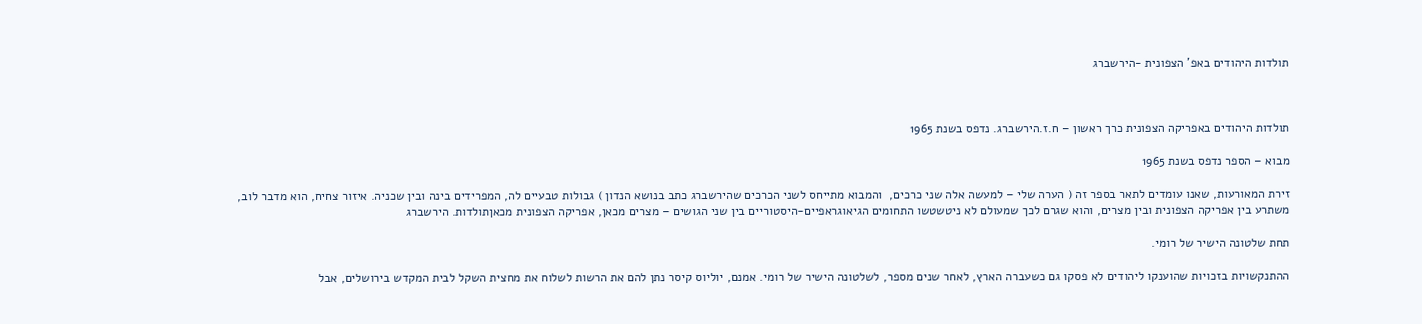תולדות היהודים באפ' הצפונית -הירשברג



תולדות היהודים באפריקה הצפונית כרך ראשון – ח.ז.הירשברג. נדפס בשנת 1965

מבוא – הספר נדפס בשנת 1965

זירת המאורעות, שאנו עומדים לתאר בספר זה ( הערה שלי – למעשה אלה שני כרכים,  והמבוא מתייחס לשני הכרכים שהירשברג כתב בנושא הנדון ) גבולות טבעיים לה, המפרידים בינה ובין שכניה. איזור צחיח, הוא מדבר לוב, משתרע בין אפריקה הצפונית ובין מצרים, והוא שגרם לכך שמעולם לא ניטשטשו התחומים הגיאוגראפיים-היסטוריים בין שני הגושים – מצרים מכאן, אפריקה הצפונית מכאןתולדות. הירשברג

תחת שלטונה הישיר של רומי.

ההתנקשויות בזכויות שהוענקו ליהודים לא פסקו גם כשעברה הארץ, לאחר שנים מספר, לשלטונה הישיר של רומי. אמנם, יוליוס קיסר נתן להם את הרשות לשלוח את מחצית השקל לבית המקדש בירושלים, אבל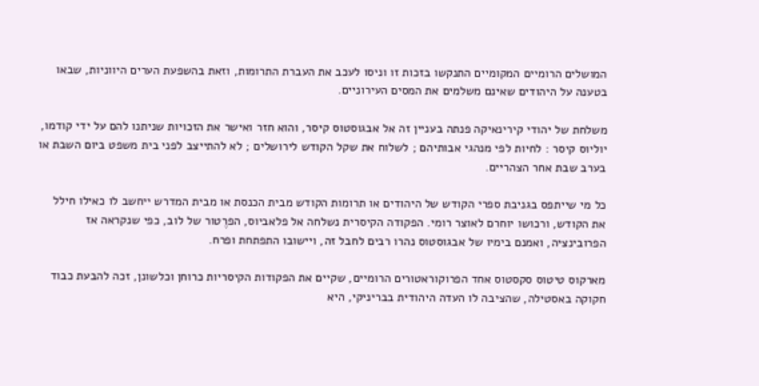המושלים הרומיים המקומיים התנקשו בזכות זו וניסו לעכב את העברת התרומות, וזאת בהשפעת הערים היווניות, שבאו בטענה על היהודים שאינם משלמים את המסים העירוניים.

משלחת של יהודי קירינאיקה פנתה בעניין זה אל אבגוסטוס קיסר, והוא חזר ואישר את הזכויות שניתנו להם על ידי קודמו, יוליוס קיסר : לחיות לפי מנהגי אבותיהם ; לשלוח את שקל הקודש לירושלים ; לא להתייצב לפני בית משפט ביום השבת או בערב שבת אחר הצהריים.

כל מי שייתפס בגניבת ספרי הקודש של היהודים או תרומות הקודש מבית הכנסת או מבית המדרש ייחשב לו כאילו חילל את הקודש, ורכושו יוחרם לאוצר רומי. הפקודה הקיסרית נשלחה אל פלאביוס, הפרֶטור של לוב, כפי שנקראה אז הפרובינציה, ואמנם בימיו של אבגוסטוס נהרו רבים לחבל זה, ויישובו התפתחת ופרח.

מארקוס טיטוס סקסטוס אחד הפרוקוראטורים הרומיים, שקיים את הפקודות הקיסריות כרוחן וכלשונן, זכה להבעת כבוד חקוקה באסטילה, שהציבה לו העדה היהודית בבריניקי, היא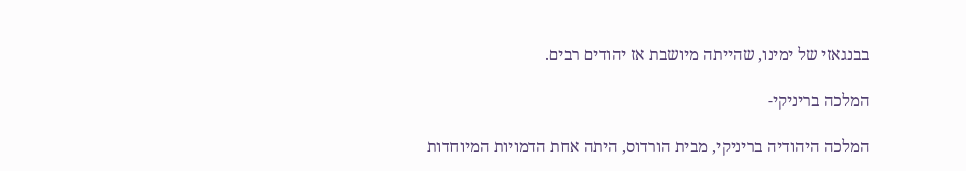בבנגאזי של ימינו, שהייתה מיושבת אז יהודים רבים.

המלכה בריניקי-

המלכה היהודיה בריניקי, מבית הורדוס, היתה אחת הדמויות המיוחדות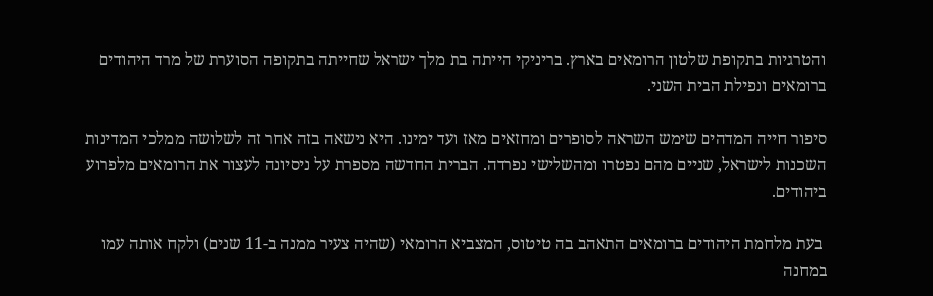והטרגיות בתקופת שלטון הרומאים בארץ. בריניקי הייתה בת מלך ישראל שחייתה בתקופה הסוערת של מרד היהודים ברומאים ונפילת הבית השני.

סיפור חייה המדהים שימש השראה לסופרים ומחזאים מאז ועד ימינו. היא נישאה בזה אחר זה לשלושה ממלכי המדינות השכנות לישראל, שניים מהם נפטרו ומהשלישי נפרדה. הברית החדשה מספרת על ניסיונה לעצור את הרומאים מלפרוע ביהודים.

 בעת מלחמת היהודים ברומאים התאהב בה טיטוס, המצביא הרומאי (שהיה צעיר ממנה ב-11 שנים) ולקח אותה עמו במחנה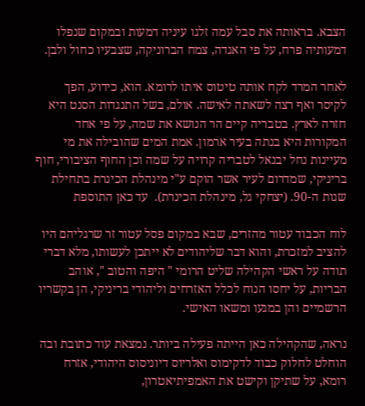הצבא. בראותה את סבל עמה זלגו עיניה דמעות ובמקום שנפלו דמעותיה פרח, על פי האגדה, צמח הברוניקה, שצבעיו כחול ולבן.

לאחר המרד לקח אותה טיטוס איתו לרומא. הוא, כידוע, הפך לקיסר ואף רצה לשאתה לאישה. אולם, בשל התנגדות הסנט היא חזרה לארץ. בטבריה קיים הר הנושא את שמה, על פי אחד המקורות היא בנתה בעיר ארמון. אמת המים שהובילה את מי מעיינות נחל יבנאל לטבריה קרויה על שמה וכן החוף הציבורי, חוף בריניקי, שמדרום לעיר אשר הוקם ע"י מינהלת הכינרת בתחילת שנות ה-90. (יצחקי גל, מינהלת הכינרת).  עד כאן התוספת

לוח הכבוד עטור מהזרים, שבא במקום פסל עטור זר שרגליהם היו להציב למזכרת, והוא דבר שליהודים לא ייתכן לעשותו, מלא דברי תודה על ראשי הקהילה שליט הרומי " היפה והטוב ", אוהב הבריות, על יחסו הנוח לכלל האזרחים וליהודי בריניקי, הן בקשריו הרשמיים והן במגעו ומשאו האישי.

נראה, שהקהילה כאן הייתה פעילה ביותר. נמצאת עוד כתובת ובה הוחלט לחלוק כבוד לדקימוס ואלריוס דיוניסוס היהודי, אזרח רומא, על שתיקן וקישט את האמפיתיאטרון,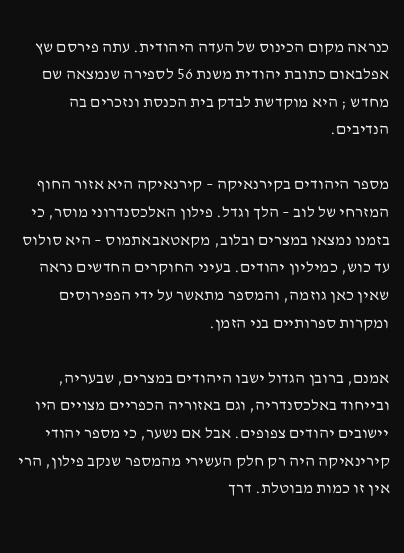כנראה מקום הכינוס של העדה היהודית. עתה פירסם שץ אפלבאום כתובת יהודית משנת 56 לספירה שנמצאה שם מחדש ; היא מוקדשת לבדק בית הכנסת ונזכרים בה הנדיבים.

מספר היהודים בקירנאיקה – קירנאיקה היא אזור החוף המזרחי של לוב – הלך וגדל. פילון האלכסנדרוני מוסר, כי בזמנו נמצאו במצרים ובלוב, מקאטאבאתמוס – היא סולוס עד כוש, כמיליון יהודים. בעיני החוקרים החדשים נראה שאין כאן גוזמה, והמספר מתאשר על ידי הפפירוסים ומקרות ספרותיים בני הזמן.

אמנם, ברובן הגדול ישבו היהודים במצרים, שבעריה, ובייחוד באלכסנדריה, וגם באזוריה הכפריים מצויים היו יישובים יהודים צפופים. אבל אם נשער, כי מספר יהודי קירינאיקה היה רק חלק העשירי מהמספר שנקב פילון, הרי אין זו כמות מבוטלת. דרך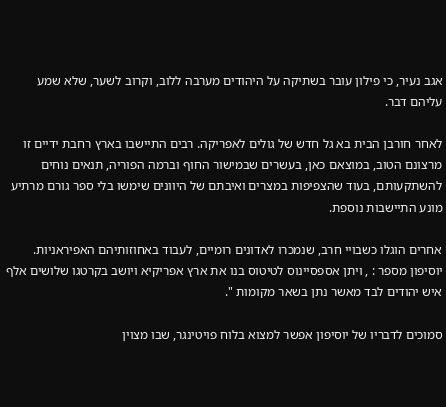אגב נעיר, כי פילון עובר בשתיקה על היהודים מערבה ללוב, וקרוב לשער, שלא שמע עליהם דבר.

לאחר חורבן הבית בא גל חדש של גולים לאפריקה. רבים התיישבו בארץ רחבת ידיים זו מרצונם הטוב, במוצאם כאן, בעשרים שבמישור החוף וברמה הפוריה, תנאים נוחים להשתקעותם, בעוד שהצפיפות במצרים ואיבתם של היוונים שימשו בלי ספר גורם מרתיע מונע התיישבות נוספת.

אחרים הוגלו כשבויי חרב, שנמכרו לאדונים רומיים, לעבוד באחוזותיהם האפיראניות. יוסיפון מספר : , ויתן אספסיינוס לטיטוס בנו את ארץ אפריקיא ויושב בקרטגו שלושים אלף איש יהודים לבד מאשר נתן בשאר מקומות ".

סמוכים לדבריו של יוסיפון אפשר למצוא בלוח פויטינגר, שבו מצוין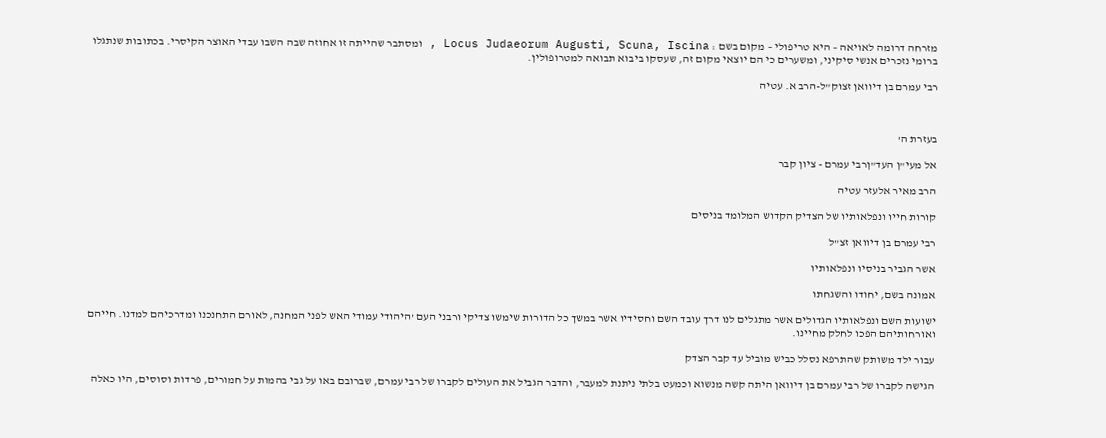מזרחה דרומה לאויאה – היא טריפולי – מקום בשם : Locus Judaeorum Augusti, Scuna, Iscina , ומסתבר שהייתה זו אחוזה שבה השבו עבדי האוצר הקיסרי. בכתובות שנתגלו ברומי נזכרים אנשי סיקיני, ומשערים כי הם יוצאי מקום זה, שעסקו ביבוא תבואה למטרופולין.

רבי עמרם בן דיוואן זצוק"ל-הרב א. עטיה



בעזרת ה'

אל מעי"ן העד"ןרבי עמרם - ציון קבר

הרב מאיר אלעזר עטיה

קורות חייו ונפלאותיו של הצדיק הקדוש המלומד בניסים

רבי עמרם בן דיוואן זצ"ל

אשר הגביר בניסיו ונפלאותיו

אמונה בשם, יחודו והשגחתו

ישועות השם ונפלאותיו הגדולים אשר מתגלים לנו דרך עובד השם וחסידיו אשר במשך כל הדורות שימשו צדיקי ורבני העם 'היהודי עמודי האש לפני המחנה, לאורם התחנכנו ומדרכיהם למדנו. חייהם ואורחותיהם הפכו לחלק מחיינו.

עבור ילד משותק שהתרפא נסלל כביש מוביל עד קבר הצדק

הגישה לקברו של רבי עמרם בן דיוואן היתה קשה מנשוא וכמעט בלתי ניתנת למעבר, והדבר הגביל את העולים לקברו של רבי עמרם, שברובם באו על גבי בהמות על חמורים, פרדות וסוסים, היו כאלה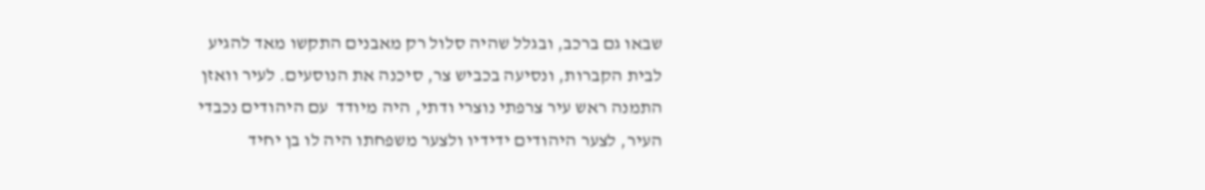שבאו גם ברכב, ובגלל שהיה סלול רק מאבנים התקשו מאד להגיע לבית הקברות, ונסיעה בכביש צר, סיכנה את הנוסעים. לעיר וואזן התמנה ראש עיר צרפתי נוצרי ודתי, היה מיודד  עם היהודים נכבדי העיר, לצער היהודים ידידיו ולצער משפחתו היה לו בן יחיד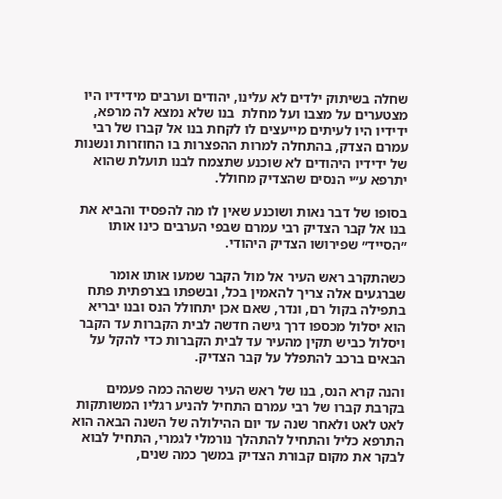שחלה בשיתוק ילדים לא עלינו, יהודים וערבים מידידיו היו מצטערים על מצבו ועל מחלת  בנו שלא נמצא לה מרפא, ידידיו היו לעיתים מייעצים לו לקחת בנו אל קברו של רבי עמרם הצדק, בהתחלה למרות ההפצרות בו החוזרות ונשנות של ידידיו היהודים לא שוכנע שתצמח לבנו תועלת שהוא יתרפא ע״י הנסים שהצדיק מחולל.

בסופו של דבר נאות ושוכנע שאין לו מה להפסיד והביא את בנו אל קבר הצדיק רבי עמרם שבפי הערבים כינו אותו ״הסייד״ שפירושו הצדיק היהודי.

כשהתקרב ראש העיר אל מול הקבר שמעו אותו אומר שברגעים אלה צריך להאמין בכל, ובשפתו בצרפתית פתח בתפילה בקול רם, ונדר, שאם אכן יתחולל הנס ובנו יבריא הוא יסלול מכספו דרך גישה חדשה לבית הקברות עד הקבר ויסלול כביש תקין מהעיר עד לבית הקברות כדי להקל על הבאים ברכב להתפלל על קבר הצדיק.

והנה קרא הנס, בנו של ראש העיר ששהה כמה פעמים בקרבת קברו של רבי עמרם התחיל להניע רגליו המשותקות לאט לאט ולאחר שנה עד יום ההילולה של השנה הבאה הוא התרפא כליל והתחיל להתהלך נורמלי לגמרי, התחיל לבוא לבקר את מקום קבורת הצדיק במשך כמה שנים,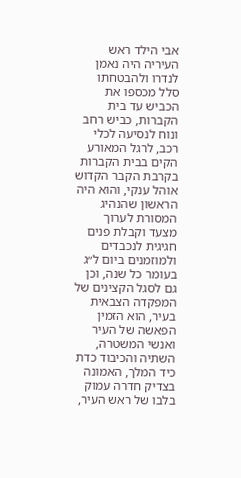אבי הילד ראש העיריה היה נאמן לנדרו ולהבטחתו סלל מכספו את הכביש עד בית הקברות, כביש רחב ונוח לנסיעה לכלי רכב, לרגל המאורע הקים בבית הקברות בקרבת הקבר הקדוש אוהל ענקי, והוא היה הראשון שהנהיג המסורת לערוך מצעד וקבלת פנים חגיגית לנכבדים ולמוזמנים ביום ל״ג בעומר כל שנה, וכן גם לסגל הקצינים של המפקדה הצבאית בעיר, הוא הזמין הפאשה של העיר ואנשי המשטרה, השתיה והכיבוד כדת כיד המלך, האמונה בצדיק חדרה עמוק בלבו של ראש העיר,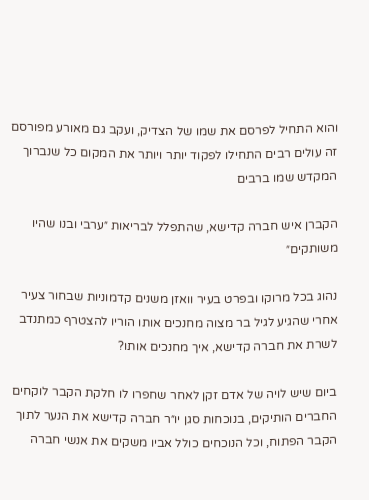והוא התחיל לפרסם את שמו של הצדיק, ועקב גם מאורע מפורסם זה עולים רבים התחילו לפקוד יותר ויותר את המקום כל שנברוך המקדש שמו ברבים

הקברן איש חברה קדישא, שהתפלל לבריאות ״ערבי ובנו שהיו משותקים״

נהוג בכל מרוקו ובפרט בעיר וואזן משנים קדמוניות שבחור צעיר אחרי שהגיע לגיל בר מצוה מחנכים אותו הוריו להצטרף כמתנדב לשרת את חברה קדישא, איך מחנכים אותו?

ביום שיש לויה של אדם זקן לאחר שחפרו לו חלקת הקבר לוקחים החברים הותיקים, בנוכחות סגן יו״ר חברה קדישא את הנער לתוך הקבר הפתוח, וכל הנוכחים כולל אביו משקים את אנשי חברה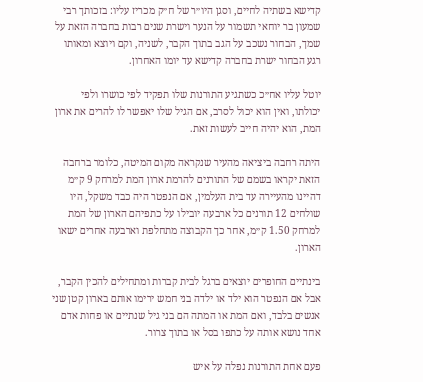קדישא בשתיה לחיים, וסגן היו״ר של ח״ק מכריז עליו: בזכותך רבי שמעון בר יוחאי תשמור על הנער וישרת שנים רבות בחברה הזאת על שמך, הבחור נשכב על הגב בתוך הקבר, לשניה, וקם ויוצא ומאותו רגע הבחור ישרת בחברה קדישא עד יומו האחרון.

יוטל עליו אח״כ כשתגיע התורנות שלו תפקיד לפי כושרו ולפי יכולתו, ואין הוא יכול לסרב, אם הגיל שלו יאפשר לו להרים את ארון המת, הוא יהיה חייב לעשות זאת.

היתה רחבה ביציאה מהעיר שנקראה מקום המיטה, כלומר ברחבה הזאת יקראו בשמם של התורנים להרמת ארון המת למרחק 9 ק״מ דהיינו מהעיירה עד בית העלמין, אם הנפטר היה כבד משקל, היו שולחים 12 תורנים כל ארבעה יובילו על כתפיהם הארון של המת למרחק 1.50 ק״מ, אחר כך הקבוצה מתחלפת וארבעה אחרים ישאו הארון.

בינתיים החופרים יוצאים ברגל לבית קברות ומתחילים להכין הקבר, אבל אם הנפטר הוא ילד או ילדה בני חמש ירימו אותם בארון קטן שני אנשים בלבד, ואם המת או המתה הם בני גיל שנתיים או פחות אדם אחד נושא אותה על כתפו בסל או בתוך צרור.

פעם אחת התורנות נפלה על איש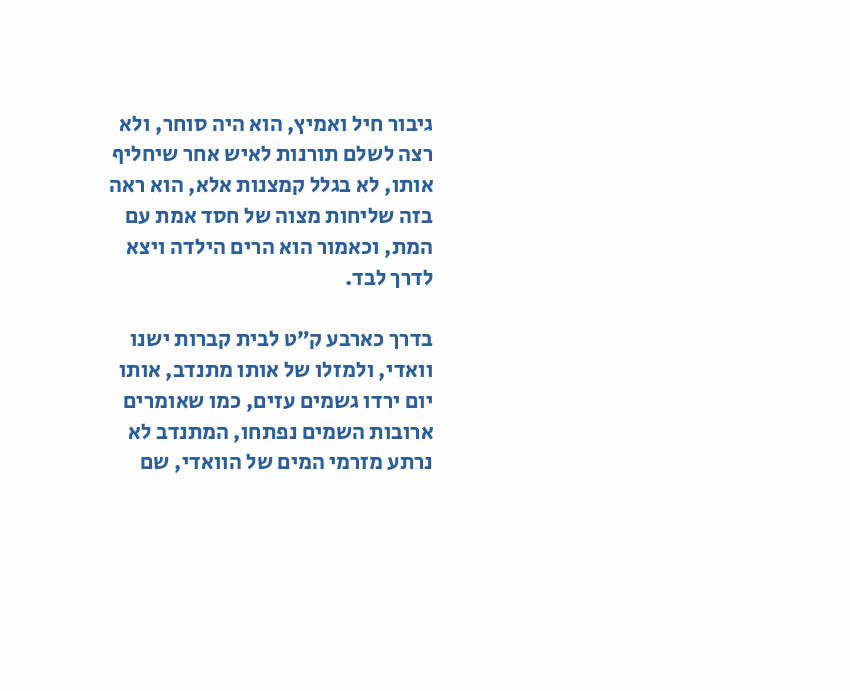גיבור חיל ואמיץ, הוא היה סוחר, ולא רצה לשלם תורנות לאיש אחר שיחליף אותו, לא בגלל קמצנות אלא, הוא ראה בזה שליחות מצוה של חסד אמת עם המת, וכאמור הוא הרים הילדה ויצא לדרך לבד.

בדרך כארבע ק״ט לבית קברות ישנו וואדי, ולמזלו של אותו מתנדב, אותו יום ירדו גשמים עזים, כמו שאומרים ארובות השמים נפתחו, המתנדב לא נרתע מזרמי המים של הוואדי, שם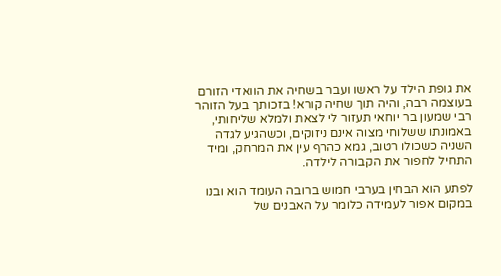את גופת הילד על ראשו ועבר בשחיה את הוואדי הזורם בעוצמה רבה, והיה תוך שחיה קורא! בזכותך בעל הזוהר רבי שמעון בר יוחאי תעזור לי לצאת ולמלא שליחותי, באמונתו ששלוחי מצוה אינם ניזוקים, וכשהגיע לגדה השניה כשכולו רטוב, גמא כהרף עין את המרחק, ומיד התחיל לחפור את הקבורה לילדה.

לפתע הוא הבחין בערבי חמוש ברובה העומד הוא ובנו במקום אפור לעמידה כלומר על האבנים של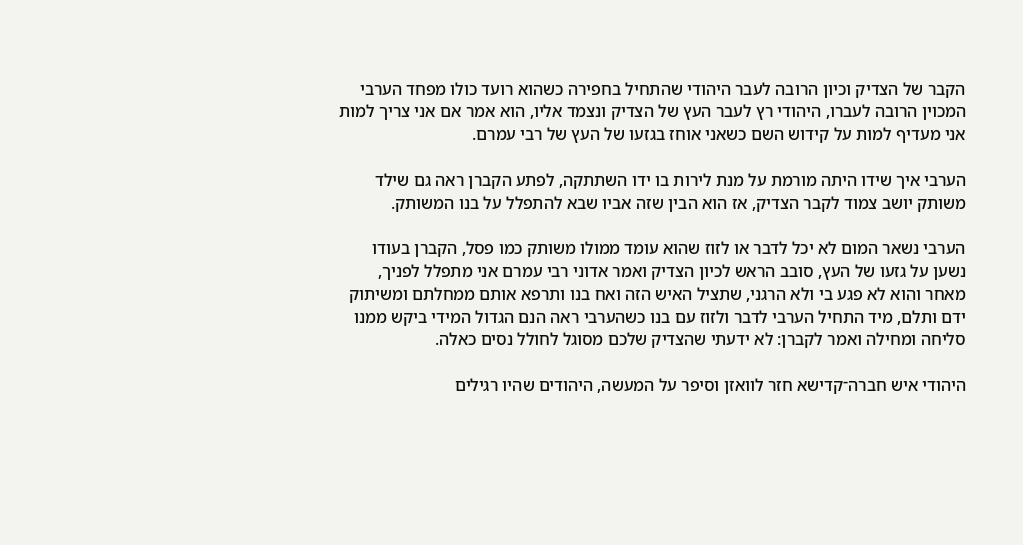הקבר של הצדיק וכיון הרובה לעבר היהודי שהתחיל בחפירה כשהוא רועד כולו מפחד הערבי המכוין הרובה לעברו, היהודי רץ לעבר העץ של הצדיק ונצמד אליו, הוא אמר אם אני צריך למות אני מעדיף למות על קידוש השם כשאני אוחז בגזעו של העץ של רבי עמרם.

הערבי איך שידו היתה מורמת על מנת לירות בו ידו השתתקה, לפתע הקברן ראה גם שילד משותק יושב צמוד לקבר הצדיק, אז הוא הבין שזה אביו שבא להתפלל על בנו המשותק.

הערבי נשאר המום לא יכל לדבר או לזוז שהוא עומד ממולו משותק כמו פסל, הקברן בעודו נשען על גזעו של העץ, סובב הראש לכיון הצדיק ואמר אדוני רבי עמרם אני מתפלל לפניך, מאחר והוא לא פגע בי ולא הרגני, שתציל האיש הזה ואח בנו ותרפא אותם ממחלתם ומשיתוק ידם ותלם, מיד התחיל הערבי לדבר ולזוז עם בנו כשהערבי ראה הנם הגדול המידי ביקש ממנו סליחה ומחילה ואמר לקברן: לא ידעתי שהצדיק שלכם מסוגל לחולל נסים כאלה.

היהודי איש חברה־קדישא חזר לוואזן וסיפר על המעשה, היהודים שהיו רגילים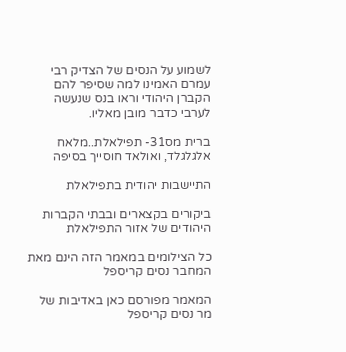לשמוע על הנסים של הצדיק רבי עמרם האמינו למה שסיפר להם הקברן היהודי וראו בנס שנעשה לערבי כדבר מובן מאליו.

ברית מס31- תפילאלת..מלאח אלגלגלד, ואולאד חוסייך בסיפה

התיישבות יהודית בתפילאלת

ביקורים בקצארים ובבתי הקברות היהודים של אזור התפילאלת

כל הצילומים במאמר הזה הינם מאת המחבר נסים קריספל

המאמר מפורסם כאן באדיבות של מר נסים קריספל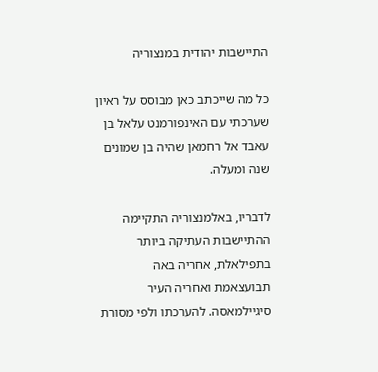התיישבות יהודית במנצוריה

כל מה שייכתב כאן מבוסס על ראיון שערכתי עם האינפורמנט עלאל בן עאבד אל רחמאן שהיה בן שמונים שנה ומעלה.

לדבריו, באלמנצוריה התקיימה ההתיישבות העתיקה ביותר בתפילאלת, אחריה באה תבועצאמת ואחריה העיר סיגיילמאסה. להערכתו ולפי מסורת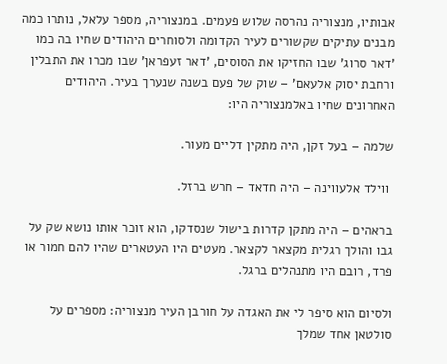אבותיו, מנצוריה נהרסה שלוש פעמים. במנצוריה, מספר עלאל, נותרו כמה מבנים עתיקים שקשורים לעיר הקדומה ולסוחרים היהודים שחיו בה כמו 'דאר סרוג' שבו החזיקו את הסוסים, 'דאר זעפראן' שבו מכרו את התבלין ורחבת יסוק אלעאם' – שוק של פעם בשנה שנערך בעיר. היהודים האחרונים שחיו באלמנצוריה היו:

שלמה – בעל זקן, היה מתקין דליים מעור.

 ווילד אלעווינה – היה חדאד – חרש ברזל.

בראהים – היה מתקן קדרות בישול שנסדקו, הוא זוכר אותו נושא שק על גבו והולך רגלית מקצאר לקצאר. מעטים היו העטארים שהיו להם חמור או פרד, רובם היו מתנהלים ברגל.

ולסיום הוא סיפר לי את האגדה על חורבן העיר מנצוריה: מספרים על סולטאן אחד שמלך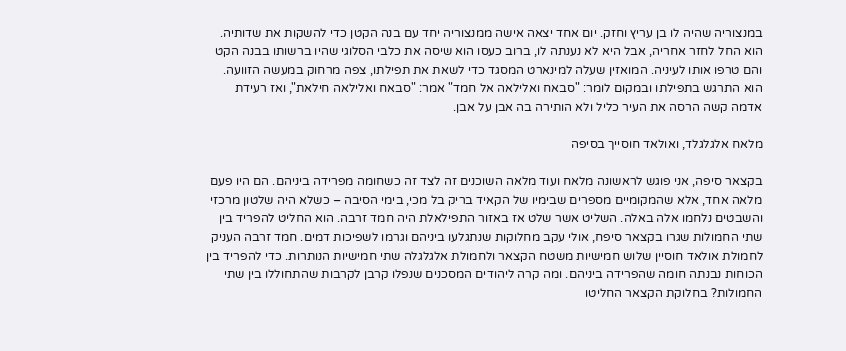במנצוריה שהיה לו בן עריץ וחזק. יום אחד יצאה אישה ממנצוריה יחד עם בנה הקטן כדי להשקות את שדותיה. הוא החל לחזר אחריה, אבל היא לא נענתה לו, ברוב כעסו הוא שיסה את כלבי הסלוגי שהיו ברשותו בבנה הקט והם טרפו אותו לעיניה. המואזין שעלה למינארט המסגד כדי לשאת את תפילתו, צפה מרחוק במעשה הזוועה. הוא התרגש בתפילתו ובמקום לומר: "סבאח ואלילאה אל חמד" אמר: "סבאח ואלילאה חילאת", ואז רעידת אדמה קשה הרסה את העיר כליל ולא הותירה בה אבן על אבן.

מלאח אלגלגלד, ואולאד חוסייך בסיפה

בקצאר סיפה, אני פוגש לראשונה מלאח ועוד מלאה השוכנים זה לצד זה כשחומה מפרידה ביניהם. הם היו פעם מלאה אחד, אלא שהמקומיים מספרים שבימיו של הקאיד בריק בל מכי, בימי הסיבה – כשלא היה שלטון מרכזי והשבטים נלחמו אלה באלה. השליט אשר שלט אז באזור התפילאלת היה חמד זרבה. הוא החליט להפריד בין שתי החמולות שגרו בקצאר סיפח, אולי עקב מחלוקות שנתגלעו ביניהם וגרמו לשפיכות דמים. חמד זרבה העניק לחמולת אולאד חוסיין שלוש חמישיות משטח הקצאר ולחמולת אלגלגלה שתי חמישיות הנותרות. כדי להפריד בין הכוחות נבנתה חומה שהפרידה ביניהם. ומה קרה ליהודים המסכנים שנפלו קרבן לקרבות שהתחוללו בין שתי החמולות? בחלוקת הקצאר החליטו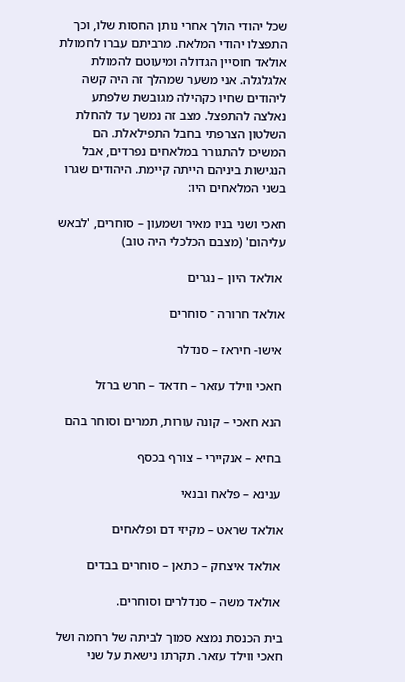שכל יהודי הולך אחרי נותן החסות שלו, וכך התפצלו יהודי המלאח. מרביתם עברו לחמולת אולאד חוסיין הגדולה ומיעוטם להמולת אלגלגלה. אני משער שמהלך זה היה קשה ליהודים שחיו כקהילה מגובשת שלפתע נאלצה להתפצל. מצב זה נמשך עד להחלת השלטון הצרפתי בחבל התפילאלת. הם המשיכו להתגורר במלאחים נפרדים, אבל הנגישות ביניהם הייתה קיימת. היהודים שגרו בשני המלאחים היו:

חאכי ושני בניו מאיר ושמעון – סוחרים, 'לבאש עליהום' (מצבם הכלכלי היה טוב)

 אולאד היון – נגרים

אולאד חרורה ־ סוחרים

 אישו- חיראז – סנדלר

 חאכי ווילד עזאר – חדאד – חרש ברזל

 הנא חאכי – קונה עורות, תמרים וסוחר בהם

 בחיא – אנקיירי – צורף בכסף

 ענינא – פלאח ובנאי

אולאד שראט – מקיזי דם ופלאחים

 אולאד איצחק – כתאן – סוחרים בבדים

 אולאד משה – סנדלרים וסוחרים.

בית הכנסת נמצא סמוך לביתה של רחמה ושל חאכי ווילד עזאר. תקרתו נישאת על שני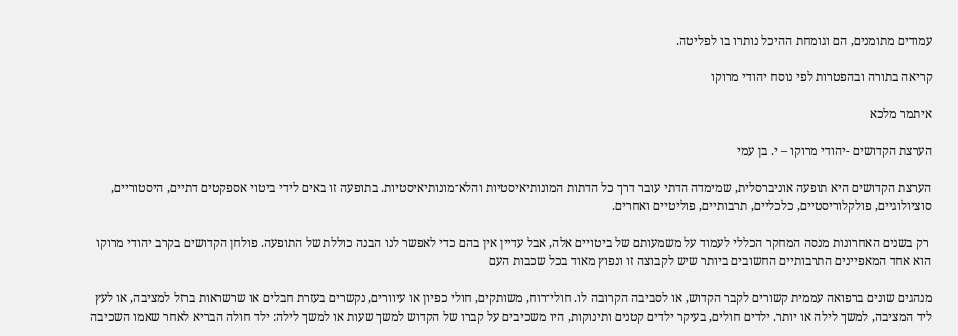עמודים מתומנים, הם וגומחת ההיכל נותרו בו לפליטה.

קריאה בתורה ובהפטרות לפי נוסח יהודי מרוקו

איתמר מלכא

הערצת הקדושים -יהודי מרוקו – י. בן עמי

הערצת הקדושים היא תופעה אוניברסלית, שמימדה הדתי עובר דרך כל הדתות המונותיאיסטיות והלא־מונותיאיסטיות. בתופעה זו באים לידי ביטוי אספקטים דתיים, היסטוריים, סוציולוגיים, פולקלוריסטיים, כלכליים, תרבותיים, פוליטיים ואחרים.

 רק בשנים האחרונות מנסה המחקר הכללי לעמוד על משמעותם של ביטויים אלה, אבל עדיין אין בהם כדי לאפשר לנו הבנה כוללת של התופעה. פולחן הקדושים בקרב יהודי מרוקו הוא אחד המאפיינים התרבותיים החשובים ביותר שיש לקבוצה זו ונפוץ מאוד בכל שכבות העם

מנהגים שונים ברפואה עממית קשורים לקבר הקדוש, או לסביבה הקרובה לו. חולי־רוח, משותקים, חולי כפיון או עיוורים, נקשרים בעזרת חבלים או שרשראות ברזל למציבה, או לעץ ליד המציבה, למשך לילה או יותר. ילדים חולים, בעיקר ילדים קטנים ותינוקות, היו משכיבים על קברו של הקדוש למשך שעות או למשך לילה: ילד חולה הבריא לאחר שאמו השכיבה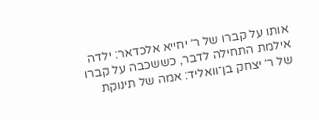אותו על קברו של ר׳ יחייא אלכדאר: ילדה אילמת התחילה לדבר, כששכבה על קברו של ר׳ יצחק בן־וואליד: אמה של תינוקת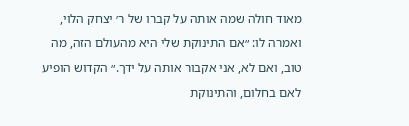מאוד חולה שמה אותה על קברו של ר׳ יצחק הלוי, ואמרה לו: ״אם התינוקת שלי היא מהעולם הזה, מה טוב, ואם לא, אני אקבור אותה על ידך.״ הקדוש הופיע לאם בחלום, והתינוקת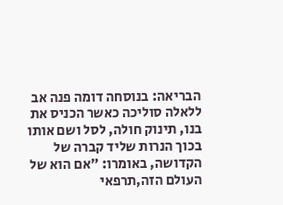הבריאה: בנוסחה דומה פנה אב ללאלה סוליכה כאשר הכניס את בנו, תינוק חולה, לסל ושם אותו בכוך הנרות שליד קברה של הקדושה, באומרו: ״אם הוא של העולם הזה,תרפאי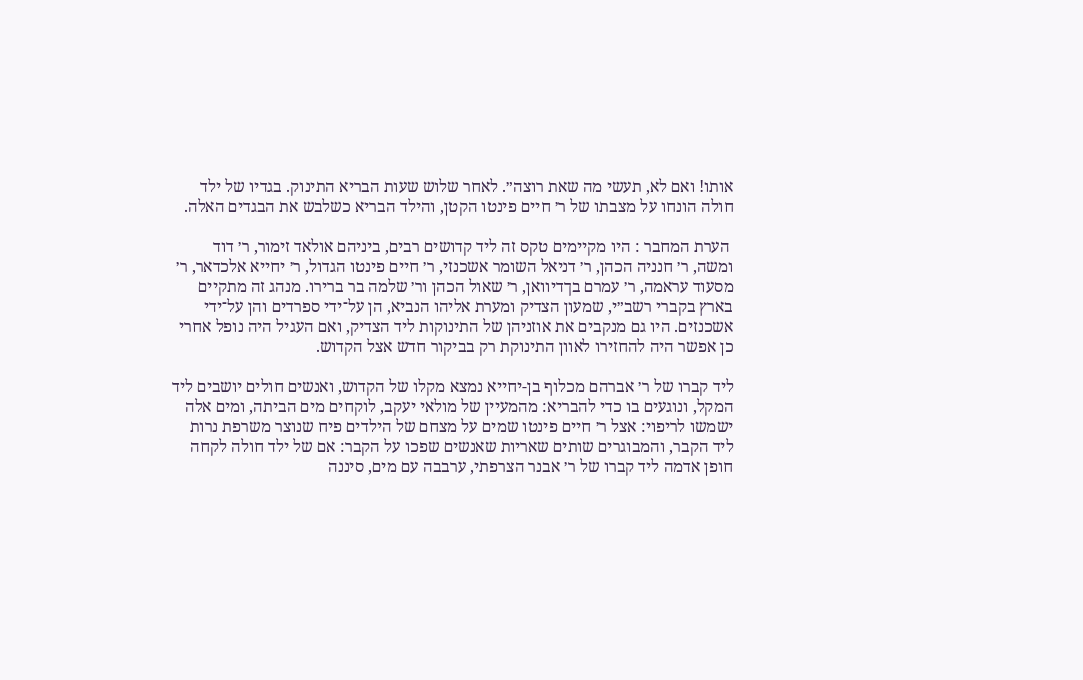אותו! ואם לא, תעשי מה שאת רוצה״. לאחר שלוש שעות הבריא התינוק. בגדיו של ילד חולה הונחו על מצבתו של ר׳ חיים פינטו הקטן, והילד הבריא כשלבש את הבגדים האלה.

 הערת המחבר : היו מקיימים טקס זה ליד קדושים רבים, ביניהם אולאד זימור, ר׳ דוד ומשה, ר׳ חנניה הכהן, ר׳ דניאל השומר אשכנזי, ר׳ חיים פינטו הגדול, ר׳ יחייא אלכדאר, ר׳ מסעוד עראמה, ר׳ עמרם בךדיוואן, ר׳ שאול הכהן ור׳ שלמה בר ברירו. מנהג זה מתקיים בארץ בקברי רשב״י, שמעון הצדיק ומערת אליהו הנביא, הן על־ידי ספרדים והן על־ידי אשכנזים. היו גם מנקבים את אוזניהן של התינוקות ליד הצדיק, ואם העגיל היה נופל אחרי כן אפשר היה להחזירו לאוון התינוקת רק בביקור חדש אצל הקדוש.

ליד קברו של ר׳ אברהם מכלוף בן-יחייא נמצא מקלו של הקדוש, ואנשים חולים יושבים ליד המקל, ונוגעים בו כדי להבריא: מהמעיין של מולאי יעקב, לוקחים מים הביתה, ומים אלה ישמשו לריפוי: אצל ר׳ חיים פינטו שמים על מצחם של הילדים פיח שנוצר משרפת נרות ליד הקבר, והמבוגרים שותים שאריות שאנשים שפכו על הקבר: אם של ילד חולה לקחה חופן אדמה ליד קברו של ר׳ אבנר הצרפתי, ערבבה עם מים, סיננה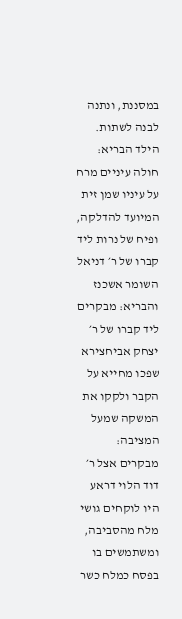במסננת, ונתנה לבנה לשתות. הילד הבריא: חולה עיניים מרח על עיניו שמן זית המיועד להדלקה, ופיח של נרות ליד קברו של ר׳ דניאל השומר אשכנז והבריא: מבקרים ליד קברו של ר׳ יצחק אביחצירא שפכו מחייא על הקבר ולקקו את המשקה שמעל המציבה: מבקרים אצל ר׳ דוד הלוי דראע היו לוקחים גושי מלח מהסביבה, ומשתמשים בו בפסח כמלח כשר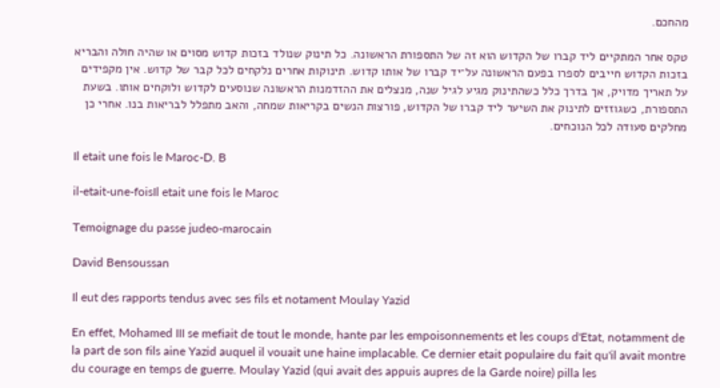מהחכם.

טקס אחר המתקיים ליד קברו של הקדוש הוא זה של התספורת הראשונה. כל תינוק שנולד בזכות קדוש מסוים או שהיה חולה והבריא בזכות הקדוש חייבים לספרו בפעם הראשונה על־יד קברו של אותו קדוש. תינוקות אחרים נלקחים לכל קבר של קדוש. אין מקפידים על תאריך מדויק, אך בדרך כלל כשהתינוק מגיע לגיל שנה, מנצלים את ההזדמנות הראשונה שנוסעים לקדוש ולוקחים אותו. בשעת התספורת, כשגוזזים לתינוק את השיער ליד קברו של הקדוש, פורצות הנשים בקריאות שמחה, והאב מתפלל לבריאות בנו. אחרי כן מחלקים סעודה לכל הנוכחים.

Il etait une fois le Maroc-D. B

il-etait-une-foisIl etait une fois le Maroc

Temoignage du passe judeo-marocain

David Bensoussan

Il eut des rapports tendus avec ses fils et notament Moulay Yazid

En effet, Mohamed III se mefiait de tout le monde, hante par les empoisonnements et les coups d'Etat, notamment de la part de son fils aine Yazid auquel il vouait une haine implacable. Ce dernier etait populaire du fait qu'il avait montre du courage en temps de guerre. Moulay Yazid (qui avait des appuis aupres de la Garde noire) pilla les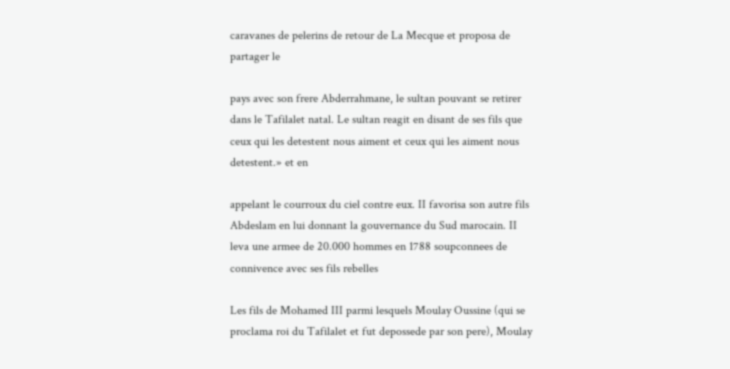caravanes de pelerins de retour de La Mecque et proposa de partager le

pays avec son frere Abderrahmane, le sultan pouvant se retirer dans le Tafilalet natal. Le sultan reagit en disant de ses fils que ceux qui les detestent nous aiment et ceux qui les aiment nous detestent.» et en

appelant le courroux du ciel contre eux. II favorisa son autre fils Abdeslam en lui donnant la gouvernance du Sud marocain. II leva une armee de 20.000 hommes en 1788 soupconnees de connivence avec ses fils rebelles

Les fils de Mohamed III parmi lesquels Moulay Oussine (qui se proclama roi du Tafilalet et fut depossede par son pere), Moulay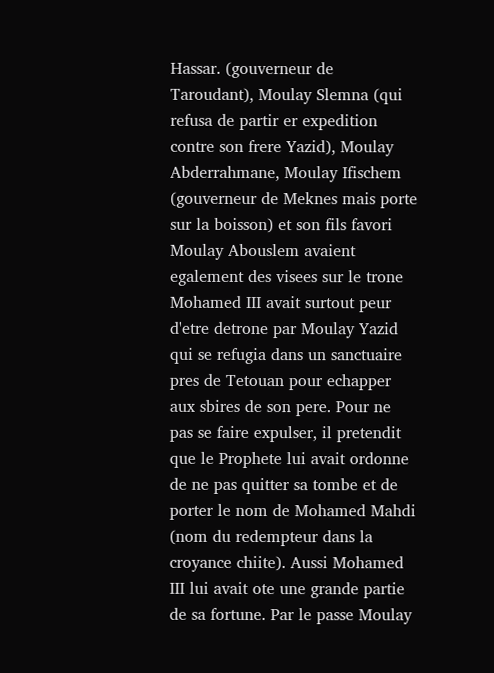Hassar. (gouverneur de Taroudant), Moulay Slemna (qui refusa de partir er expedition contre son frere Yazid), Moulay Abderrahmane, Moulay Ifischem (gouverneur de Meknes mais porte sur la boisson) et son fils favori Moulay Abouslem avaient egalement des visees sur le trone Mohamed III avait surtout peur d'etre detrone par Moulay Yazid qui se refugia dans un sanctuaire pres de Tetouan pour echapper aux sbires de son pere. Pour ne pas se faire expulser, il pretendit que le Prophete lui avait ordonne de ne pas quitter sa tombe et de porter le nom de Mohamed Mahdi (nom du redempteur dans la croyance chiite). Aussi Mohamed III lui avait ote une grande partie de sa fortune. Par le passe Moulay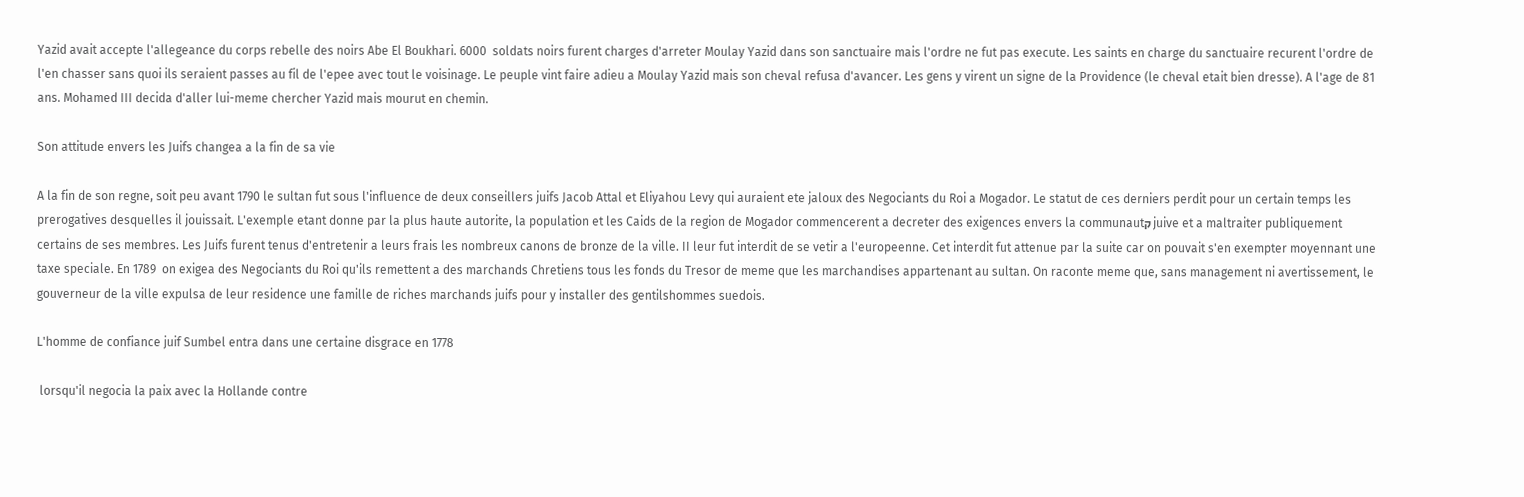Yazid avait accepte l'allegeance du corps rebelle des noirs Abe El Boukhari. 6000  soldats noirs furent charges d'arreter Moulay Yazid dans son sanctuaire mais l'ordre ne fut pas execute. Les saints en charge du sanctuaire recurent l'ordre de l'en chasser sans quoi ils seraient passes au fil de l'epee avec tout le voisinage. Le peuple vint faire adieu a Moulay Yazid mais son cheval refusa d'avancer. Les gens y virent un signe de la Providence (le cheval etait bien dresse). A l'age de 81 ans. Mohamed III decida d'aller lui-meme chercher Yazid mais mourut en chemin.

Son attitude envers les Juifs changea a la fin de sa vie

A la fin de son regne, soit peu avant 1790 le sultan fut sous l'influence de deux conseillers juifs Jacob Attal et Eliyahou Levy qui auraient ete jaloux des Negociants du Roi a Mogador. Le statut de ces derniers perdit pour un certain temps les prerogatives desquelles il jouissait. L'exemple etant donne par la plus haute autorite, la population et les Caids de la region de Mogador commencerent a decreter des exigences envers la communautק juive et a maltraiter publiquement certains de ses membres. Les Juifs furent tenus d'entretenir a leurs frais les nombreux canons de bronze de la ville. II leur fut interdit de se vetir a l'europeenne. Cet interdit fut attenue par la suite car on pouvait s'en exempter moyennant une taxe speciale. En 1789  on exigea des Negociants du Roi qu'ils remettent a des marchands Chretiens tous les fonds du Tresor de meme que les marchandises appartenant au sultan. On raconte meme que, sans management ni avertissement, le gouverneur de la ville expulsa de leur residence une famille de riches marchands juifs pour y installer des gentilshommes suedois.

L'homme de confiance juif Sumbel entra dans une certaine disgrace en 1778

 lorsqu'il negocia la paix avec la Hollande contre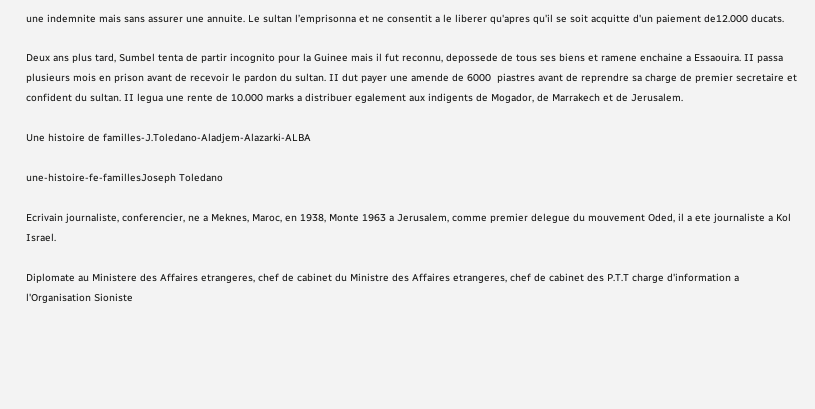une indemnite mais sans assurer une annuite. Le sultan l’emprisonna et ne consentit a le liberer qu'apres qu'il se soit acquitte d'un paiement de12.000 ducats.

Deux ans plus tard, Sumbel tenta de partir incognito pour la Guinee mais il fut reconnu, depossede de tous ses biens et ramene enchaine a Essaouira. II passa plusieurs mois en prison avant de recevoir le pardon du sultan. II dut payer une amende de 6000  piastres avant de reprendre sa charge de premier secretaire et confident du sultan. II legua une rente de 10.000 marks a distribuer egalement aux indigents de Mogador, de Marrakech et de Jerusalem.

Une histoire de familles-J.Toledano-Aladjem-Alazarki-ALBA

une-histoire-fe-famillesJoseph Toledano

Ecrivain journaliste, conferencier, ne a Meknes, Maroc, en 1938, Monte 1963 a Jerusalem, comme premier delegue du mouvement Oded, il a ete journaliste a Kol Israel.

Diplomate au Ministere des Affaires etrangeres, chef de cabinet du Ministre des Affaires etrangeres, chef de cabinet des P.T.T charge d'information a l'Organisation Sioniste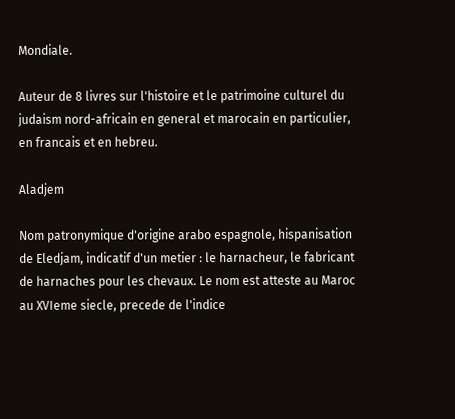Mondiale.

Auteur de 8 livres sur l'histoire et le patrimoine culturel du judaism nord-africain en general et marocain en particulier, en francais et en hebreu.

Aladjem

Nom patronymique d'origine arabo espagnole, hispanisation de Eledjam, indicatif d'un metier : le harnacheur, le fabricant de harnaches pour les chevaux. Le nom est atteste au Maroc au XVIeme siecle, precede de l'indice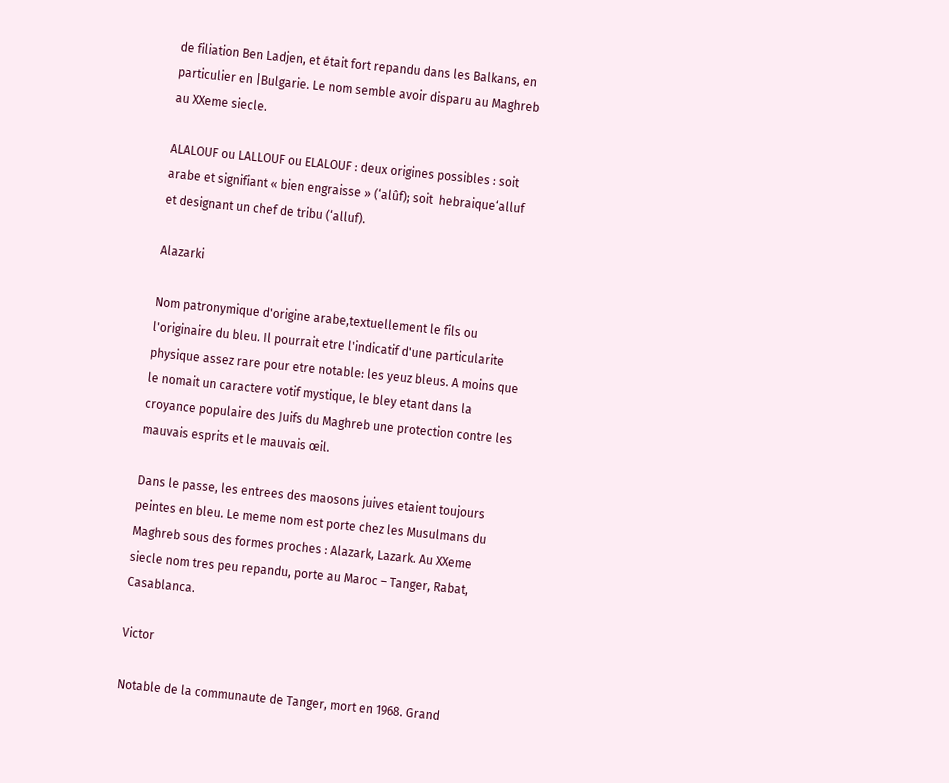de filiation Ben Ladjen, et était fort repandu dans les Balkans, en particulier en |Bulgarie. Le nom semble avoir disparu au Maghreb au XXeme siecle.

ALALOUF ou LALLOUF ou ELALOUF : deux origines possibles : soit arabe et signifiant « bien engraisse » (‘alûf); soit  hebraique‘alluf et designant un chef de tribu (‘alluf).

Alazarki

Nom patronymique d'origine arabe,textuellement le fils ou l'originaire du bleu. Il pourrait etre l'indicatif d'une particularite physique assez rare pour etre notable: les yeuz bleus. A moins que le nomait un caractere votif mystique, le bley etant dans la croyance populaire des Juifs du Maghreb une protection contre les mauvais esprits et le mauvais œil.

Dans le passe, les entrees des maosons juives etaient toujours peintes en bleu. Le meme nom est porte chez les Musulmans du Maghreb sous des formes proches : Alazark, Lazark. Au XXeme siecle nom tres peu repandu, porte au Maroc – Tanger, Rabat, Casablanca.

Victor

Notable de la communaute de Tanger, mort en 1968. Grand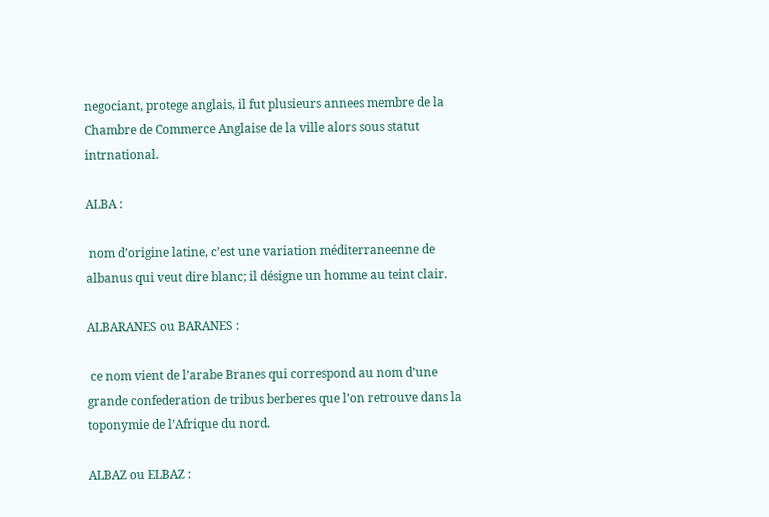negociant, protege anglais, il fut plusieurs annees membre de la Chambre de Commerce Anglaise de la ville alors sous statut intrnational.

ALBA :

 nom d’origine latine, c’est une variation méditerraneenne de albanus qui veut dire blanc; il désigne un homme au teint clair.

ALBARANES ou BARANES :

 ce nom vient de l’arabe Branes qui correspond au nom d’une grande confederation de tribus berberes que l’on retrouve dans la toponymie de l’Afrique du nord.

ALBAZ ou ELBAZ :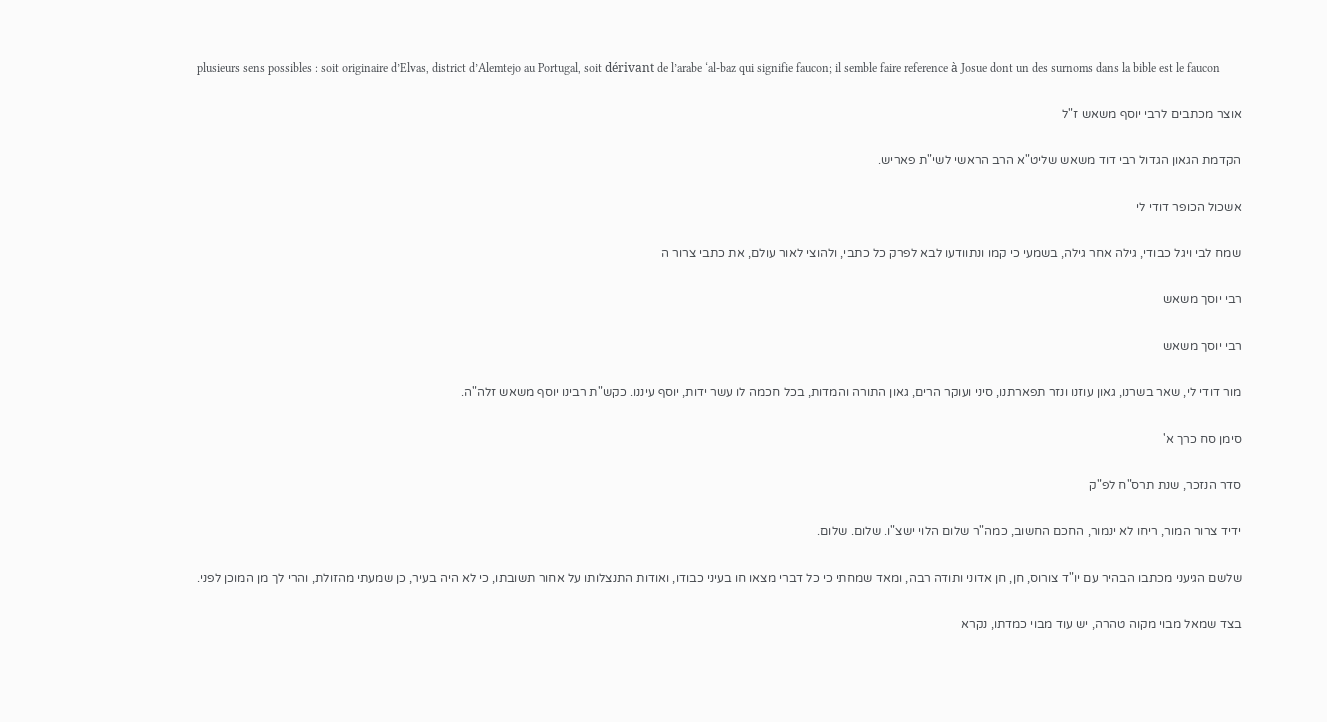plusieurs sens possibles : soit originaire d’Elvas, district d’Alemtejo au Portugal, soit dérivant de l’arabe ‘al-baz qui signifie faucon; il semble faire reference à Josue dont un des surnoms dans la bible est le faucon

אוצר מכתבים לרבי יוסף משאש ז"ל

הקדמת הגאון הגדול רבי דוד משאש שליט"א הרב הראשי לשי"ת פאריש.

אשכול הכופר דודי לי

שמח לבי ויגל כבודי, גילה אחר גילה, בשמעי כי קמו ונתוודעו לבא לפרק כל כתבי, ולהוצי לאור עולם, את כתבי צרור ה

רבי יוסך משאש

רבי יוסך משאש

מור דודי לי, שאר בשרנו, גאון עוזנו ונזר תפארתנו, סיני ועוקר הרים, גאון התורה והמדות, בכל חכמה לו עשר ידות, יוסף עיננו. כקש"ת רבינו יוסף משאש זלה"ה.

סימן סח כרך א'

סדר הנזכר, שנת תרס"ח לפ"ק

ידיד צרור המור, ריחו לא ינמור, החכם החשוב, כמה"ר שלום הלוי ישצ"ו. שלום. שלום.

שלשם הגיעני מכתבו הבהיר עם יו"ד צורוס, חן, חן אדוני ותודה רבה, ומאד שמחתי כי כל דברי מצאו חו בעיני כבודו, ואודות התנצלותו על אחור תשובתו, כי לא היה בעיר, כן שמעתי מהזולת, והרי לך מן המוכן לפני.

בצד שמאל מבוי מקוה טהרה, יש עוד מבוי כמדתו, נקרא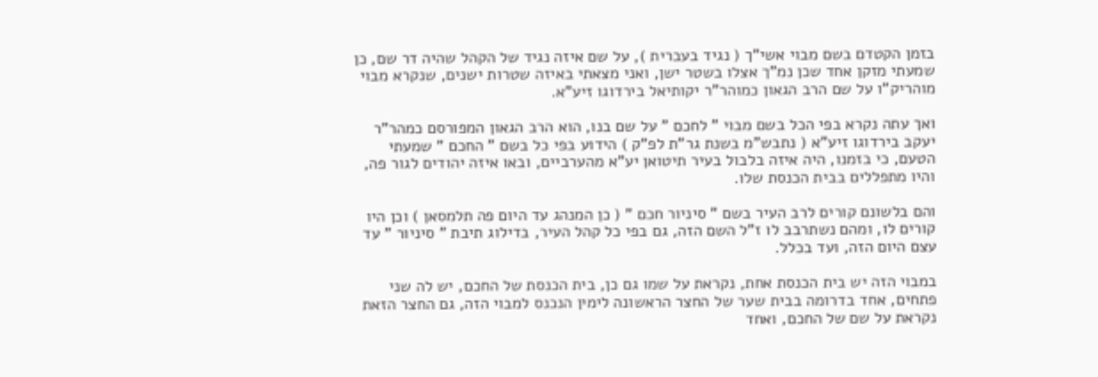בזמן הקטדם בשם מבוי אשי"ך ( נגיד בעברית ), על שם איזה נגיד של הקהל שהיה דר שם, כן שמעתי מזקן אחד שכן נמ"ך אצלו בשטר ישן, ואני מצאתי באיזה שטרות ישנים, שנקרא מבוי מוהריק"ו על שם הרב הגאון כמוהר"ר יקותיאל בירדוגו זיע"א.

ואך עתה נקרא בפי הכל בשם מבוי " לחכם " על שם בנו, הוא הרב הגאון המפורסם כמהר"ר יעקב בירדוגו זיע"א ( נתבש"מ בשנת גר"ת לפ"ק ) הידוע בפי כל בשם " החכם " שמעתי הטעם, כי בזמנו, היה איזה בלבול בעיר תיטואן יע"א מהערביים, ובאו איזה יהודים לגור פה, והיו מתפללים בבית הכנסת שלו.

והם בלשונם קורים לרב העיר בשם " סיניור חכם " ( כן המנהג עד היום פה תלמסאן ) וכן היו קורים לו, ומהם נשתרבב לו ז"ל השם הזה, גם בפי כל קהל העיר, בדילוג תיבת " סיניור " עד עצם היום הזה, ועד בכלל.

במבוי הזה יש בית הכנסת אחת, נקראת על שמו גם כן, בית הכנסת של החכם, יש לה שני פתחים, אחד בדרומה בבית שער של החצר הראשונה לימין הנכנס למבוי הזה, גם החצר הזאת נקראת על שם של החכם, ואחד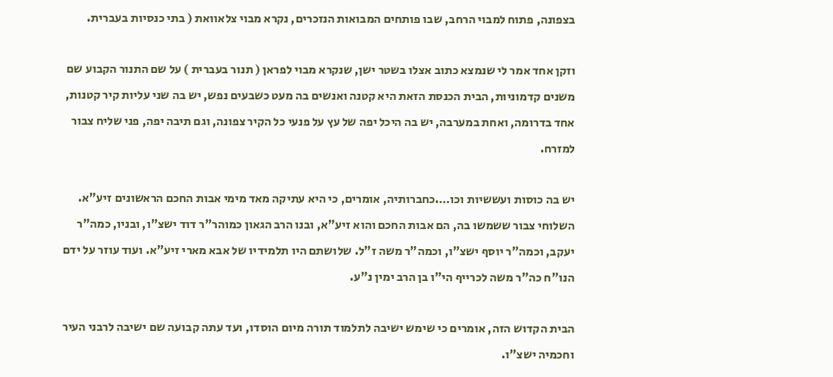בצפונה, פתוח למבוי הרחב, שבו פותחים המבואות הנזכרים, נקרא מבוי צלאוואת ( בתי כנסיות בעברית.

וזקן אחד אמר לי שנמצא כתוב אצלו בשטר ישן, שנקרא מבוי לפראן ( תנור בעברית ) על שם התנור הקבוע שם משנים קדמוניות, הבית הכנסת הזאת היא קטנה ואנשים בה מעט כשבעים נפש, יש בה שני עליות קיר קטנות, אחד בדרומה, ואחת במערבה, יש בה היכל יפה של עץ על פנעי כל הקיר צפונה, וגם תיבה יפה, פני שליח צבור למזרח.

יש בה כוסות ועששיות וכו….כחברותיה, אומרים, כי היא עתיקה מאד מימי אבות החכם הראשונים זיע"א. השלוחי צבור ששמשו בה, הם אבות החכם והוא זיע"א, ובנו הרב הגאון כמוהר"ר דוד ישצ"ו, ובניו, כמה"ר יעקב, וכמה"ר יוסף ישצ"ו, וכמה"ר משה ז"ל. שלושתם היו תלמידיו של אבא מארי זיע"א. ועוד עוזר על ידם הנו"ח כה"ר משה לכרייף הי"ו בן הרב ימין נ"ע.

הבית הקדוש הזה, אומרים כי שימש ישיבה לתלמוד תורה מיום הוסדו, ועד עתה קבועה שם ישיבה לרבני העיר וחכמיה ישצ"ו.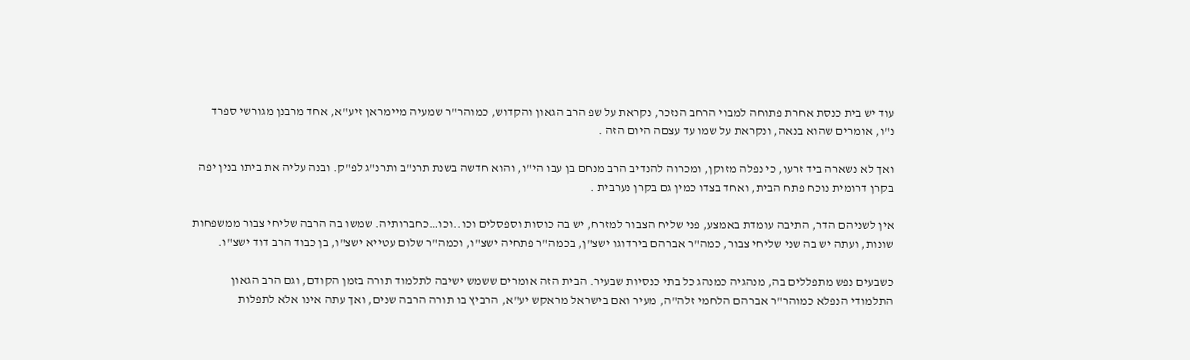עוד יש בית כנסת אחרת פתוחה למבוי הרחב הנזכר, נקראת על שפ הרב הגאון והקדוש, כמוהר"ר שמעיה מיימראן זיע"א, אחד מרבנן מגורשי ספרד נ"ו, אומרים שהוא בנאה, ונקראת על שמו עד עצםה היום הזה .

ואך לא נשארה ביד זרעו, כי נפלה מזוקן, ומכרוה להנדיב הרב מנחם בן עבו הי"ו, והוא חדשה בשנת תרנ"ב ותרנ"ג לפ"ק. ובנה עליה את ביתו בנין יפה בקרן דרומית נוכח פתח הבית, ואחד בצדו כמין גם בקרן נערבית .

אין לשניהם הדר, התיבה עומדת באמצע, פני שליח הצבור למזרח, יש בה כוסות וספסלים וכו..וכו…כחברותיה. שמשו בה הרבה שליחי צבור ממשפחות שונות, ועתה יש בה שני שליחי צבור, כמה"ר אברהם בירדוגו ישצ"ן, בכמה"ר פתחיה ישצ"ו, וכמה"ר שלום עטייא ישצ"ו, בן כבוד הרב דוד ישצ"ו.

כשבעים נפש מתפללים בה, מנהגיה כמנהג כל בתי כנסיות שבעיר. הבית הזה אומרים ששמש ישיבה לתלמוד תורה בזמן הקודם, וגם הרב הגאון התלמודי הנפלא כמוהר"ר אברהם הלחמי זלה"ה, מעיר ואם בישראל מראקש יע"א, הרביץ בו תורה הרבה שנים, ואך עתה אינו אלא לתפלות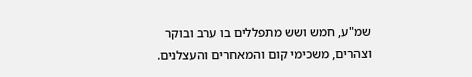שמ"ע, חמש ושש מתפללים בו ערב ובוקר וצהרים, משכימי קום והמאחרים והעצלנים.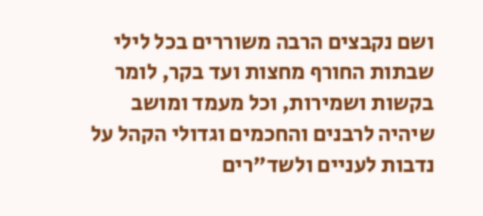ושם נקבצים הרבה משוררים בכל לילי שבתות החורף מחצות ועד בקר, לומר בקשות ושמירות, וכל מעמד ומושב שיהיה לרבנים והחכמים וגדולי הקהל על נדבות לעניים ולשד"רים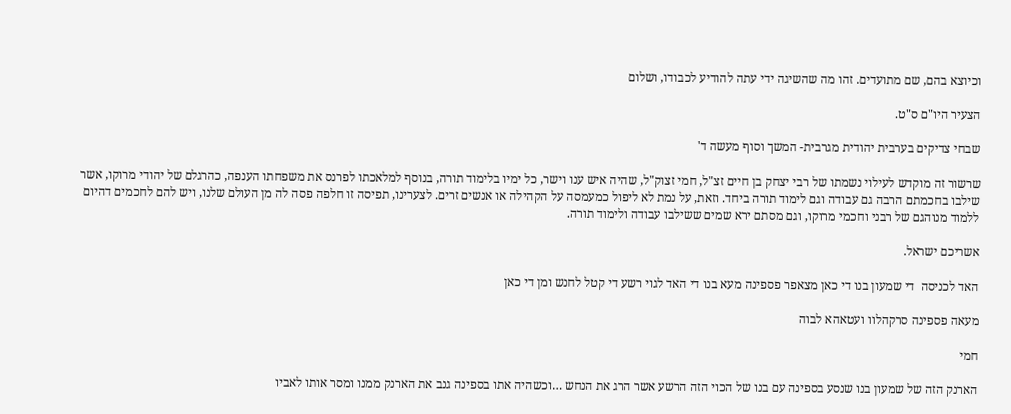וכיוצא בהם, שם מתועדים. זהו מה שהשיגה ידי עתה להודיע לכבודו, ושלום

הצעיר היו"ם ס"ט.

שבחי צדיקים בערבית יהודית מגרבית- המשך וסוף מעשה ד'

שרשור זה מוקדש לעילוי נשמתו של רבי יצחק בן חיים זצ"ל, חמי זצוק"ל, שהיה איש ענו וישר, כל ימיו בלימוד תורה, בנוסף למלאכתו לפרנס את משפחתו הענפה, כהרגלם של יהודי מרוקו, אשר שילבו בחכמתם הרבה גם עבודה וגם לימוד תורה ביחד. וזאת, על נמת לא ליפול כמעמסה על הקהילה או אנשים זרים. לצערינו, תפיסה זו חלפה פסה לה מן העולם שלנו, ויש להם לחכמים דהיום ללמוד מנוהגם של רבני וחכמי מרוקו, וגם מסתם ירא שמים ששילבו עבודה ולימוד תורה.

אשריכם ישראל.

האד לכניסה  די שמעון בנו די כאן מצאפר פספינה מעא בנו די האד לגוי רשע די קטל לחנש ומן די כאן

מעאה פספינה סרקהלוו ועטאהא לבוה

חמי

הארנק הזה של שמעון בנו שנסע בספינה עם בנו של הכוי הזה הרשע אשר הרג את הנחש …וכשהיה אתו בספינה גנב את הארנק ממנו ומסר אותו לאביו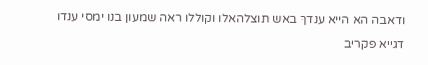ודאבה הא הייא ענדךּ באש תוצלהאלו וקוללו ראה שמעון בנו ימסי ענדו דגייא פקריב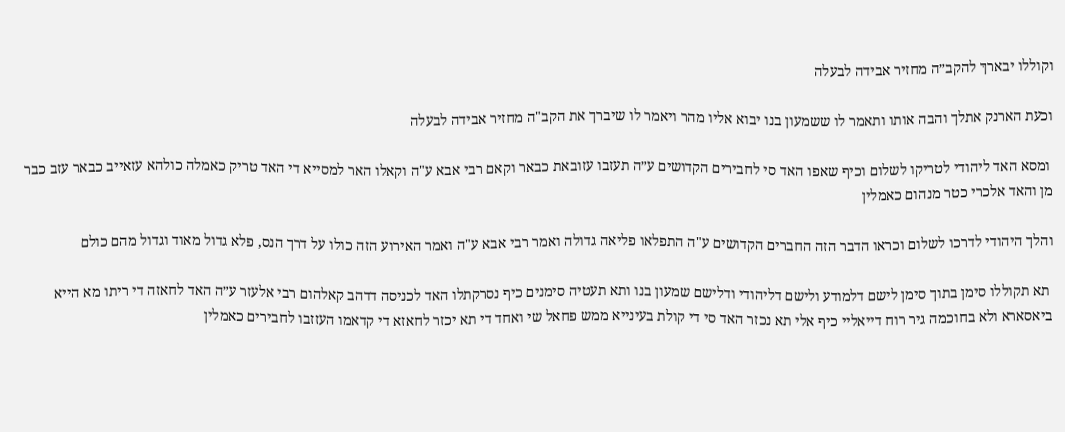וקוללו יבארךּ להקב״ה מחזיר אבידה לבעלה

וכעת הארנק אתלך והבה אותו ותאמר לו ששמעון בנו יבוא אליו מהר ויאמר לו שיברך את הקב"ה מחזיר אבידה לבעלה

 ומסא האד ליהודי לטריקו לשלום וכיף שאפו האד סי לחבירים הקדושים ע״ה תעזבו עזובאת כבאר וקאם רבי אבא ע"ה וקאלו האר למסייא די האד טריק כאמלה כולהא עזאייב כבאר עזב כבר מן והאד אלכרי כטר מנהום כאמלין

והלך היהודי לדרכו לשלום וכראו הדבר הזה החברים הקדושים ע"ה התפלאו פליאה גדולה ואמר רבי אבא ע"ה ואמר האירוע הזה כולו על דרך הנס, פלא גדול מאוד וגדול מהם כולם

 תא תקוללו סימן בתוך סימן לישם דלמודע ולישם דליהודי ודלישם שמעון בנו ותא תעטיה סימנים כיף נסרקתלו האד לכניסה דדהב קאלהום רבי אלעזר ע״ה האד לחאזה די ריתו מא הייא ביאסארא ולא בחוכמה גיר רוח דייאליי כיף אלי תא נכזר האד סי די קולת בעינייא ממש פחאל שי ואחד די תא יכזר לחאזא די קדאמו העזזבו לחבירים כאמלין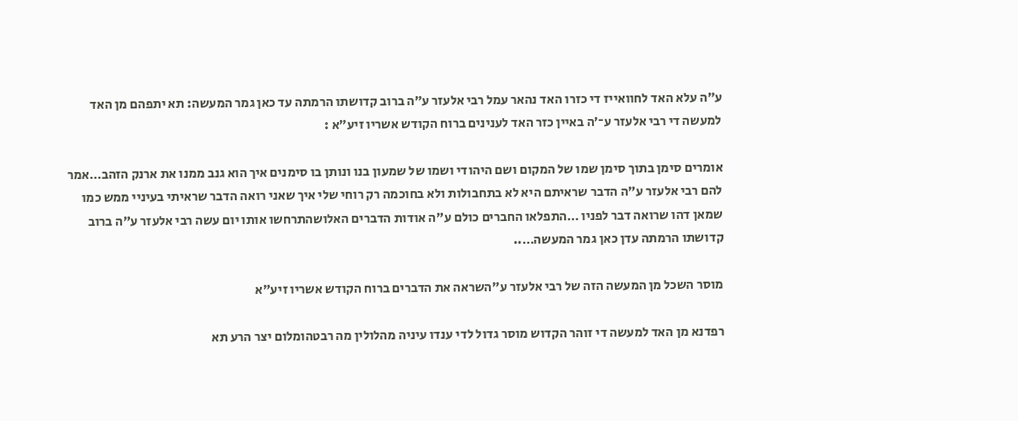ע״ה עלא האד לחוואייז די כזרו האד נהאר עמל רבי אלעזר ע״ה ברוב קדושתו הרמתה עד כאן גמר המעשה: תא יתפהם מן האד למעשה די רבי אלעזר ע־׳ה באיין כזר האד לענינים ברוח הקודש אשריו זיע״א :

אומרים סימן בתוך סימן שמו של המקום ושם היהודי ושמו של שמעון בנו ונותן בו סימנים איך הוא גנב ממנו את ארנק הזהב…אמר להם רבי אלעזר ע"ה הדבר שראיתם היא לא בתחבולות ולא בחוכמה רק רוחי שלי איך שאני רואה הדבר שראיתי בעיניי ממש כמו שמאן דהו שרואה דבר לפניו …התפלאו החברים כולם ע"ה אודות הדברים האלושהתרחשו אותו יום עשה רבי אלעזר ע"ה ברוב קדושתו הרמתה עדן כאן גמר המעשה…..

מוסר השכל מן המעשה הזה של רבי אלעזר ע"השראה את הדברים ברוח הקודש אשריו זיע"א

רפדנא מן האד למעשה די זוהר הקדוש מוסר גדול לדי ענדו עיניה מהלולין מה רבטהומלום יצר הרע תא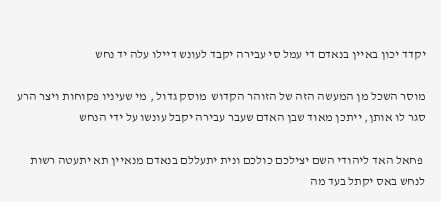יקדד יכון באיין בנאדם די עמל סי עבירה יקבד לעונש דיילו עלה יד נחש

מוסר השכל מן המעשה הזה של הזוהר הקדוש  מוסק גדול , מי שעיניו פקוחות ויצר הרע סגר לו אותן, ייתכן מאוד שבן האדם שעבר עבירה יקבל עונשו על ידי הנחש

 פחאל האד ליהודי השם יצילכם כולכם ונית יתעללם בנאדם מנאיין תא יתעטה רשות לנחש באס יקתל בעד מה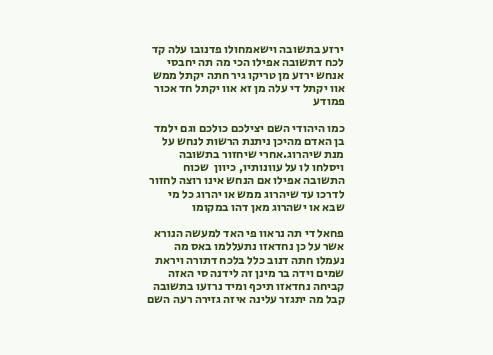ירזע בתשובה וישאמחולו פדנובו עלה קד לכח דתשובה אפילו הכי מה תה יחבסי אנחש ירזע מן טריקו גיר חתה יקתל ממש אוו יקתל די עלה מן זא אוו יקתל חד אכור פמודע

כמו היהודי השם יצילכם כולכם וגם ילמד בן האדם מהיכן ניתנת הרשות לנחש על מנת שיהרוג.אחרי שיחזור בתשובה ויסלחו לו על עוונותיו, כיוון  שכוח התשובה אפילו אם הנחש אינו רוצה לחזור לדרכו עד שיהרוג ממש או יהרוג כל מי שבא או ישהרוג מאן דהו במקומו

פחאל די תה נראוו פי האד למעשה הנורא אשר על כן נחדאזו נתעללמו באס מה נעמלו חתה דנוב כלל בלכח דתורה ויראת שמים וידה בר מינן זה לידנה סי האזה קביחה נחדאזו תיכף ומיד נרזעו בתשובה קבל מה יתגזר עלינה איזה גזירה רעה השם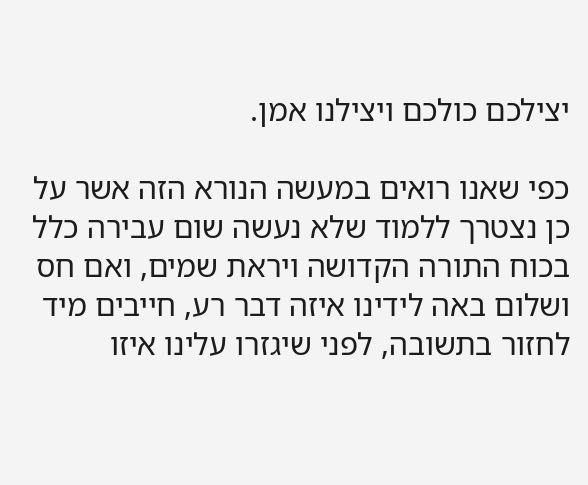יצילכם כולכם ויצילנו אמן.

כפי שאנו רואים במעשה הנורא הזה אשר על כן נצטרך ללמוד שלא נעשה שום עבירה כלל בכוח התורה הקדושה ויראת שמים, ואם חס ושלום באה לידינו איזה דבר רע, חייבים מיד לחזור בתשובה, לפני שיגזרו עלינו איזו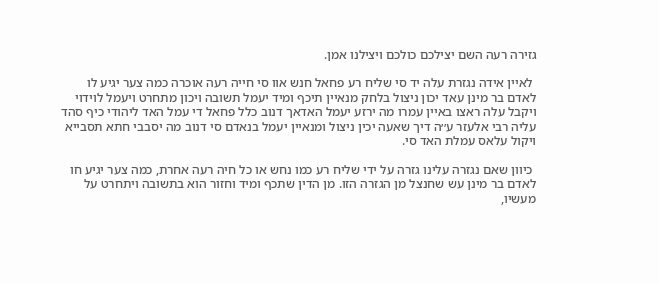גזירה רעה השם יצילכם כולכם ויצילנו אמן.

 לאיין אידה נגזרת עלה יד סי שליח רע פחאל חנש אוו סי חייה רעה אוכרה כמה צער יגיע לו לאדם בר מינן עאד יכון ניצול בלחק מנאיין תיכף ומיד יעמל תשובה ויכון מתחרט ויעמל לוידוי ויקבל עלה ראצו באיין עמרו מה ירזע יעמל האדאך דנוב כלל פחאל די עמל האד ליהודי כיף סהד עליה רבי אלעזר ע׳׳ה דיך שאעה יכין ניצול ומנאיין יעמל בנאדם סי דנוב מה יסבבי חתא תסבייא ויקול עלאס עמלת האד סי.

 כיוון שאם נגזרה עלינו גזרה על ידי שליח רע כמו נחש או כל חיה רעה אחרת, כמה צער יגיע חו לאדם בר מינן עש שחנצל מן הגזרה הזו. מן הדין שתכף ומיד וחזור הוא בתשובה ויתחרט על מעשיו,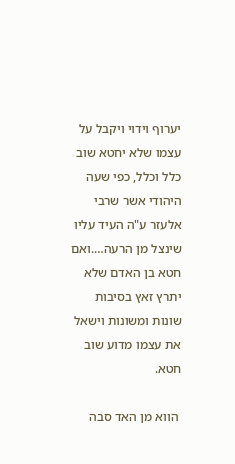יערוף וידוי ויקבל על עצמו שלא יחטא שוב כלל וכלל, כפי שעה היהודי אשר שרבי אלעזר ע"ה העיד עליו שינצל מן הרעה….ואם חטא בן האדם שלא יתרץ זאץ בסיבות שונות ומשונות וישאל את עצמו מדוע שוב חטא.

 הווא מן האד סבה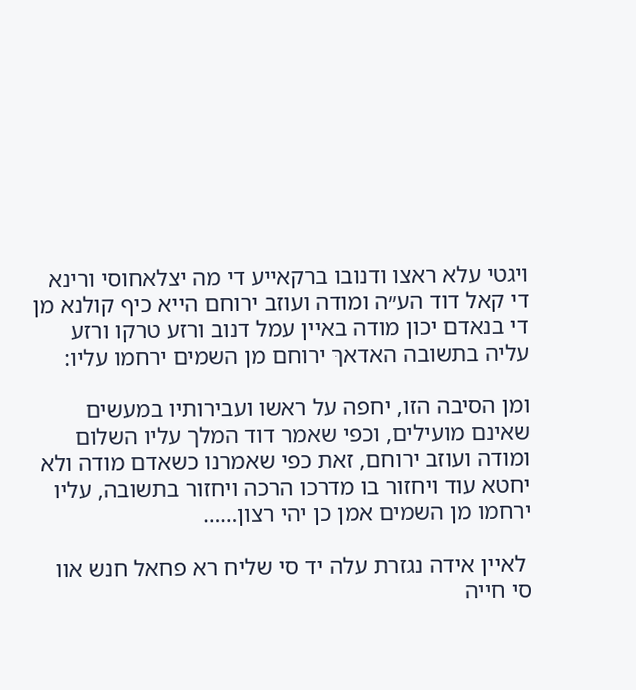ויגטי עלא ראצו ודנובו ברקאייע די מה יצלאחוסי ורינא די קאל דוד הע״ה ומודה ועוזב ירוחם הייא כיף קולנא מן די בנאדם יכון מודה באיין עמל דנוב ורזע טרקו ורזע עליה בתשובה האדאךּ ירוחם מן השמים ירחמו עליו:

ומן הסיבה הזו, יחפה על ראשו ועבירותיו במעשים שאינם מועילים, וכפי שאמר דוד המלך עליו השלום ומודה ועוזב ירוחם, זאת כפי שאמרנו כשאדם מודה ולא יחטא עוד ויחזור בו מדרכו הרכה ויחזור בתשובה, עליו ירחמו מן השמים אמן כן יהי רצון……

 לאיין אידה נגזרת עלה יד סי שליח רא פחאל חנש אוו סי חייה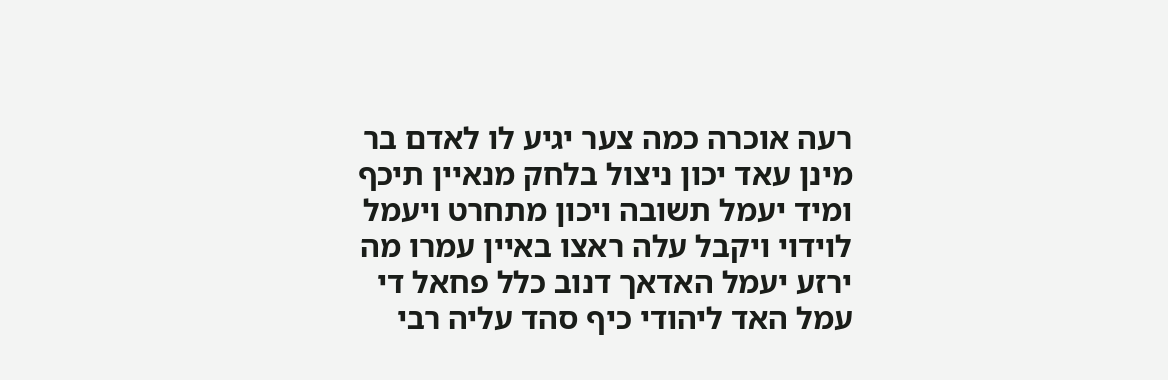רעה אוכרה כמה צער יגיע לו לאדם בר מינן עאד יכון ניצול בלחק מנאיין תיכף ומיד יעמל תשובה ויכון מתחרט ויעמל לוידוי ויקבל עלה ראצו באיין עמרו מה ירזע יעמל האדאך דנוב כלל פחאל די עמל האד ליהודי כיף סהד עליה רבי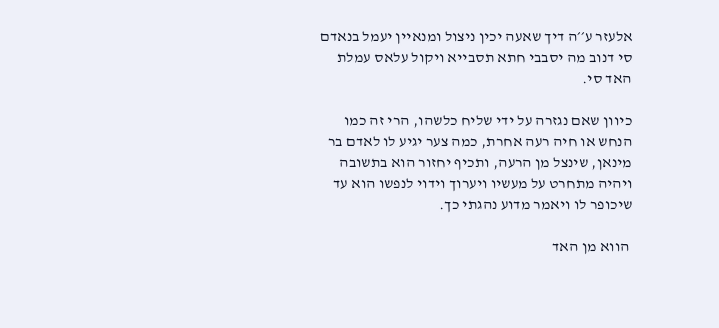אלעזר ע׳׳ה דיך שאעה יכין ניצול ומנאיין יעמל בנאדם סי דנוב מה יסבבי חתא תסבייא ויקול עלאס עמלת האד סי.

כיוון שאם נגזרה על ידי שליח כלשהו, הרי זה כמו הנחש או חיה רעה אחרת, כמה צער יגיע לו לאדם בר מינאן, שינצל מן הרעה, ותכיף יחזור הוא בתשובה ויהיה מתחרט על מעשיו ויערוך וידוי לנפשו הוא עד שיכופר לו ויאמר מדוע נהגתי כך.

 הווא מן האד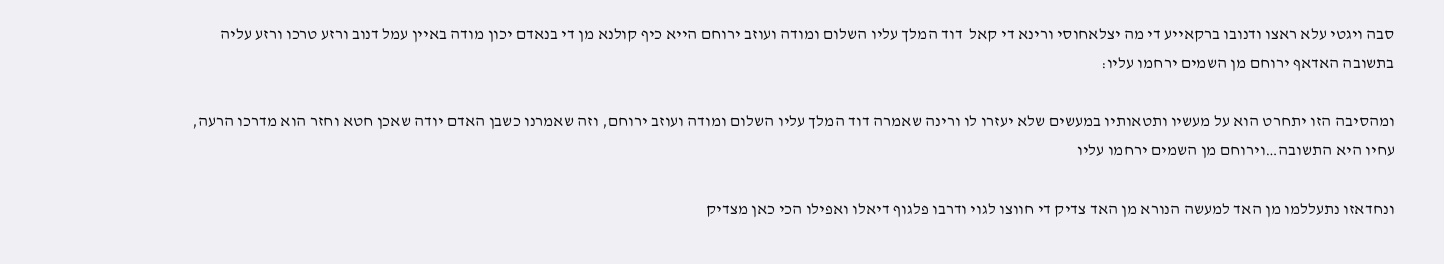סבה ויגטי עלא ראצו ודנובו ברקאייע די מה יצלאחוסי ורינא די קאל  דוד המלך עליו השלום ומודה ועוזב ירוחם הייא כיף קולנא מן די בנאדם יכון מודה באיין עמל דנוב ורזע טרכו ורזע עליה בתשובה האדאףּ ירוחם מן השמים ירחמו עליו:

ומהסיבה הזו יתחרט הוא על מעשיו ותטאותיו במעשים שלא יעזרו לו ורינה שאמרה דוד המלך עליו השלום ומודה ועוזב ירוחם, וזה שאמרנו כשבן האדם יודה שאכן חטא וחזר הוא מדרכו הרעה, עחיו היא התשובה…וירוחם מן השמים ירחמו עליו

ונחדאזו נתעללמו מן האד למעשה הנורא מן האד צדיק די חווצו לגוי ודרבו פלגוף דיאלו ואפילו הכי כאן מצדיק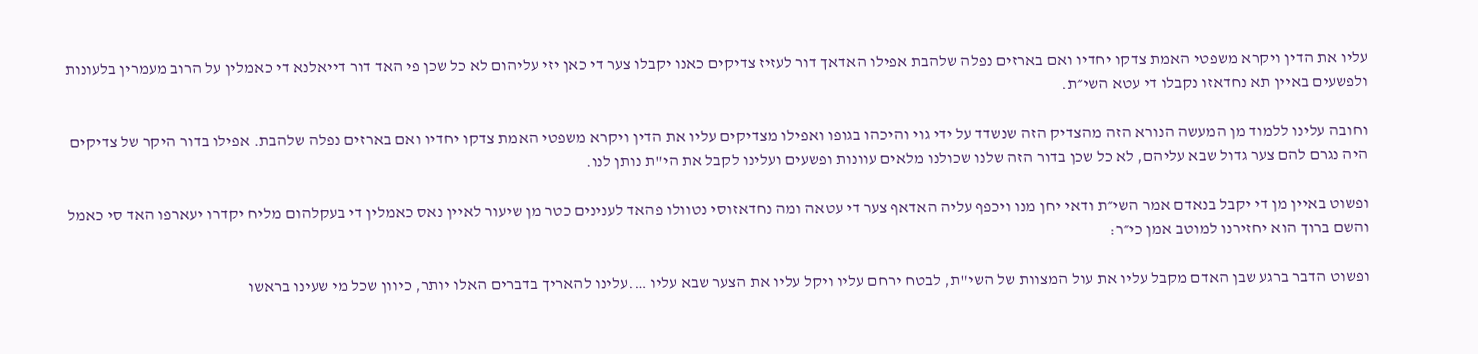עליו את הדין ויקרא משפטי האמת צדקו יחדיו ואם בארזים נפלה שלהבת אפילו האדאך דור לעזיז צדיקים כאנו יקבלו צער די כאן יזי עליהום לא כל שכן פי האד דור דייאלנא די כאמלין על הרוב מעמרין בלעונות ולפשעים באיין תא נחדאזו נקבלו די עטא השי״ת.

וחובה עלינו ללמוד מן המעשה הנורא הזה מהצדיק הזה שנשדד על ידי גוי והיכהו בגופו ואפילו מצדיקים עליו את הדין ויקרא משפטי האמת צדקו יחדיו ואם בארזים נפלה שלהבת. אפילו בדור היקר של צדיקים היה נגרם להם צער גדול שבא עליהם, לא כל שכן בדור הזה שלנו שכולנו מלאים עוונות ופשעים ועלינו לקבל את הי"ת נותן לנו.

ופשוט באיין מן די יקבל בנאדם אמר השי״ת ודאי יחן מנו ויכפף עליה האדאף צער די עטאה ומה נחדאזוסי נטוולו פהאד לענינים כטר מן שיעור לאיין נאס כאמלין די בעקלהום מליח יקדרו יעארפו האד סי כאמל והשם ברוך הוא יחזירנו למוטב אמן כי״ר:

ופשוט הדבר ברגע שבן האדם מקבל עליו את עול המצוות של השי"ת, לבטח ירחם עליו ויקל עליו את הצער שבא עליו ….עלינו להאריך בדברים האלו יותר, כיוון שכל מי שעינו בראשו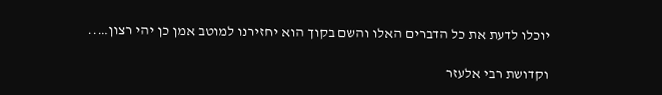יוכלו לדעת את כל הדברים האלו והשם בקוך הוא יחזירנו למוטב אמן כן יהי רצון…..

וקדושת רבי אלעזר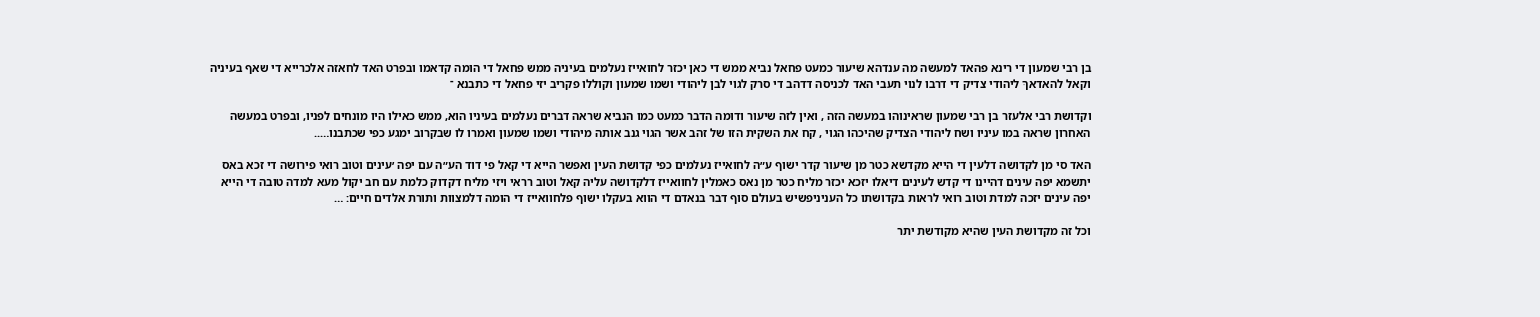בן רבי שמעון די רינא פהאד למעשה מה ענדהא שיעור כמעט פחאל נביא ממש די כאן יכזר לחואייז נעלמים בעיניה ממש פחאל די הומה קדאמו ובפרט האד לחאזה אלכרייא די שאף בעיניה וקאל להאדאךּ ליהודי צדיק די דרבו לנוי תעבי האד לכניסה דדהב די סרק לגוי לבן ליהודי ושמו שמעון וקוללו פקריב יזי פחאל די כתבנא ־

וקדושת רבי אלעזר בן רבי שמעון שראינוהו במעשה הזה , ואין לזה שיעור ודומה הדבר כמעט כמו הנביא שראה דברים נעלמים בעיניו הוא, ממש כאילו היו מונחים לפניו, ובפרט במעשה האחרון שראה במו עיניו ושח ליהודי הצדיק שהיכהו הגוי , קח את השקית הזו של זהב אשר הגוי גנב אותה מיהודי ושמו שמעון ואמרו לו שבקרוב ימגע כפי שכתבנו…..

האד סי מן לקדושה דלעין די הייא מקדשא כטר מן שיעור קדר ישוף ע״ה לחואייז נעלמים כפי קדושת העין ואפשר הייא די קאל פי דוד הע״ה עם יפה ׳עינים וטוב רואי פירושה די זכא באס יתשמא יפה עינים דהיינו די קדש לעינים דיאלו יזכא יכזר מליח כטר מן נאס כאמלין לחוואייז דלקדושה עליה קאל וטוב רראי ויזי מליח דקדוק כלמת עם חב יקול מעא למדה טובה די הייא יפה עינים יזכה למדת וטוב רואי לראות בקדושתו כל העניניפשיש בעולם סוף דבר בנאדם די הווא בעקלו ישוף פלחוואייז די הומה דלמצוות ותורת אלדים חיים: …

וכל זה מקדושת העין שהיא מקודשת יתר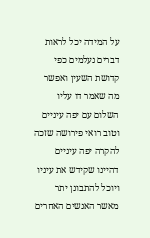על המידה יכל לראות דברים נעלמים כפי קדושת השעין ואפשר מה שאמר דו עליו השלום עם יפה עיניים וטוב רואי פירושה שזכה להקרה יפה עיניים דהיינו שקידש את עיניו ויוכל להתבונן יתר מאשר האנשים האחרים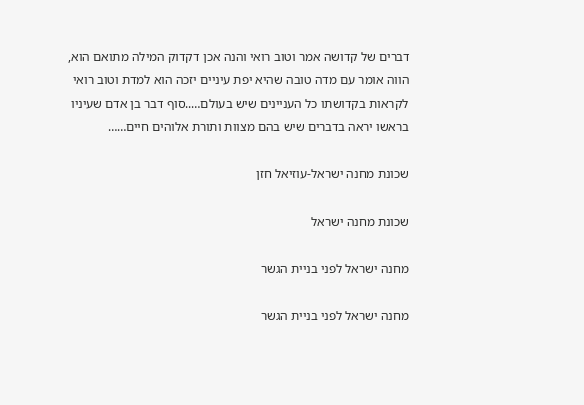דברים של קדושה אמר וטוב רואי והנה אכן דקדוק המילה מתואם הוא, הווה אומר עם מדה טובה שהיא יפת עיניים יזכה הוא למדת וטוב רואי לקראות בקדושתו כל העניינים שיש בעולם…..סוף דבר בן אדם שעיניו בראשו יראה בדברים שיש בהם מצוות ותורת אלוהים חיים……

שכונת מחנה ישראל-עוזיאל חזן

שכונת מחנה ישראל

מחנה ישראל לפני בניית הגשר

מחנה ישראל לפני בניית הגשר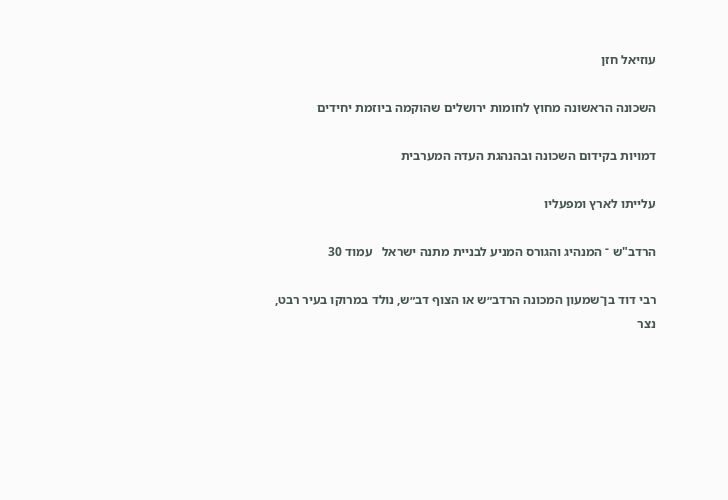עוזיאל חזן

השכונה הראשונה מחוץ לחומות ירושלים שהוקמה ביוזמת יחידים

דמויות בקידום השכונה ובהנהגת העדה המערבית

עלייתו לארץ ומפעליו

הרדב"ש ־ המנהיג והגורס המניע לבניית מתנה ישראל   עמוד 30

רבי דוד בן־שמעון המכונה הרדב״ש או הצוף דב״ש, נולד במרוקו בעיר רבט, נצר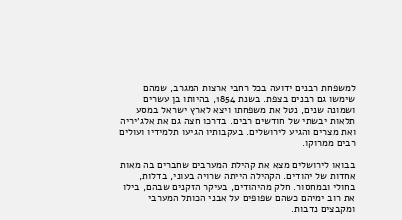למשפחת רבנים ידועה בכל רחבי ארצות המגרב, שמהם שימשו גם רבנים בצפת. בשנת 1854, בהיותו בן עשרים ושמונה שנים, נטל את משפחתו ויצא לארץ ישראל במסע תלאות יבשתי של חודשים רבים. בדרכו חצה גם את אלג׳יריה ואת מצרים והגיע לירושלים. בעקבותיו הגיעו תלמידיו ועולים רבים ממרוקו.

בבואו לירושלים מצא את קהילת המערבים שחברים בה מאות אחדות של יהודים. הקהילה הייתה שרויה בעוני, בדלות, בחולי ובמחסור. חלק מהיהודים, בעיקר הזקנים שבהם, בילו את רוב ימיהם כשהם שפופים על אבני הכותל המערבי ומקבצים נדבות.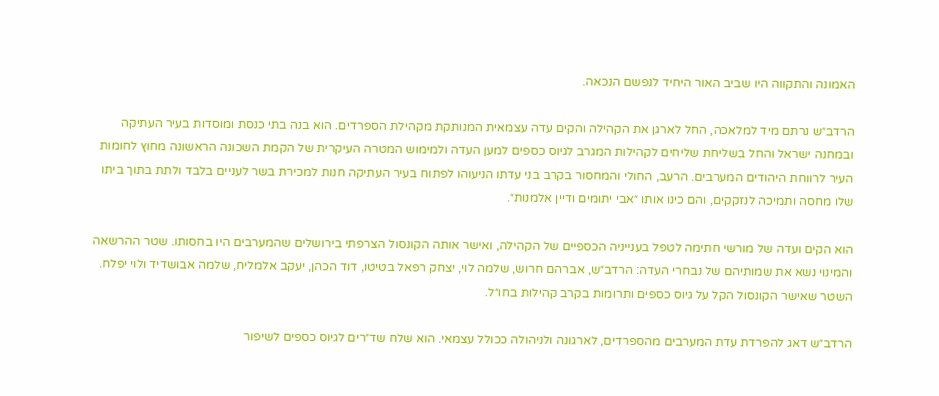האמונה והתקווה היו שביב האור היחיד לנפשם הנכאה.

הרדב״ש נרתם מיד למלאכה, החל לארגן את הקהילה והקים עדה עצמאית המנותקת מקהילת הספרדים. הוא בנה בתי כנסת ומוסדות בעיר העתיקה ובמחנה ישראל והחל בשליחת שליחים לקהילות המגרב לגיוס כספים למען העדה ולמימוש המטרה העיקרית של הקמת השכונה הראשונה מחוץ לחומות העיר לרווחת היהודים המערבים. הרעב, החולי והמחסור בקרב בני עדתו הניעוהו לפתוח בעיר העתיקה חנות למכירת בשר לעניים בלבד ולתת בתוך ביתו שלו מחסה ותמיכה לנזקקים, והם כינו אותו ״אבי יתומים ודיין אלמנות״.

הוא הקים ועדה של מורשי חתימה לטפל בענייניה הכספיים של הקהילה, ואישר אותה הקונסול הצרפתי בירושלים שהמערבים היו בחסותו. שטר ההרשאה והמינוי נשא את שמותיהם של נבחרי העדה: הרדב״ש, אברהם חרוש, שלמה לוי, יצחק רפאל בטיטו, דוד הכהן, יעקב אלמליח, שלמה אבושדיד ולוי יפלח. השטר שאישר הקונסול הקל על גיוס כספים ותרומות בקרב קהילות בחו״ל.

הרדב״ש דאג להפרדת עדת המערבים מהספרדים, לארגונה ולניהולה ככולל עצמאי. הוא שלח שד״רים לגיוס כספים לשיפור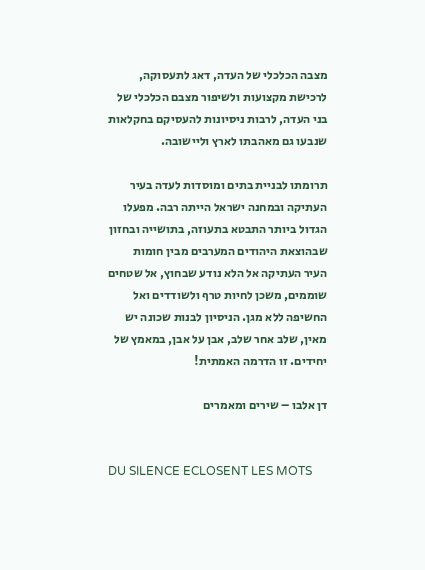מצבה הכלכלי של העדה, דאג לתעסוקה, לרכישת מקצועות ולשיפור מצבם הכלכלי של בני העדה, לרבות ניסיונות להעסיקם בחקלאות שנבעו גם מאהבתו לארץ וליישובה.

תרומתו לבניית בתים ומוסדות לעדה בעיר העתיקה ובמחנה ישראל הייתה רבה. מפעלו הגדול ביותר התבטא בתעוזה, בתושייה ובחזון שבהוצאת היהודים המערבים מבין חומות העיר העתיקה אל הלא נודע שבחוץ, אל שטחים שוממים, משכן לחיות טרף ולשודדים ואל החשיפה ללא מגן. הניסיון לבנות שכונה יש מאין, שלב אחר שלב, אבן על אבן, במאמץ של יחידים. זו הדרמה האמתית!

דן אלבו – שירים ומאמרים


DU SILENCE ECLOSENT LES MOTS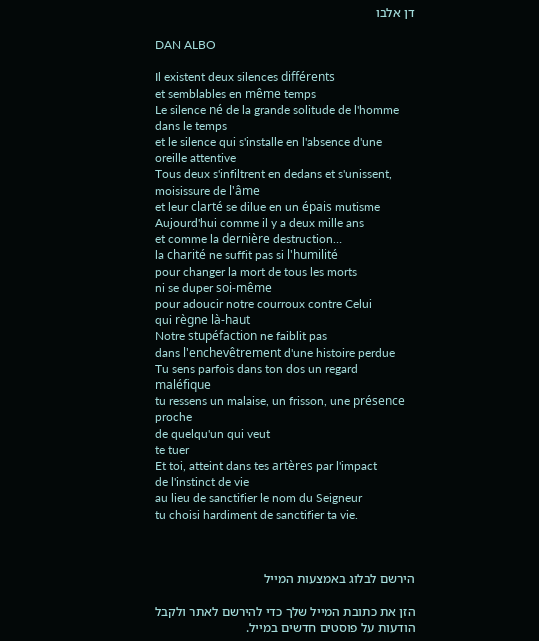דן אלבו

DAN ALBO

Il existent deux silences différents
et semblables en même temps
Le silence né de la grande solitude de l'homme dans le temps
et le silence qui s'installe en l'absence d'une oreille attentive
Tous deux s'infiltrent en dedans et s'unissent, moisissure de l'âme
et leur clarté se dilue en un épais mutisme
Aujourd'hui comme il y a deux mille ans
et comme la dernière destruction…
la charité ne suffit pas si l'humilité
pour changer la mort de tous les morts
ni se duper soi-même
pour adoucir notre courroux contre Celui
qui règne là-haut
Notre stupéfaction ne faiblit pas
dans l'enchevêtrement d'une histoire perdue
Tu sens parfois dans ton dos un regard maléfique
tu ressens un malaise, un frisson, une présence proche
de quelqu'un qui veut
te tuer
Et toi, atteint dans tes artères par l'impact
de l'instinct de vie
au lieu de sanctifier le nom du Seigneur
tu choisi hardiment de sanctifier ta vie.



הירשם לבלוג באמצעות המייל

הזן את כתובת המייל שלך כדי להירשם לאתר ולקבל הודעות על פוסטים חדשים במייל.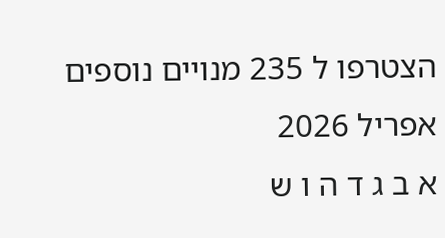הצטרפו ל 235 מנויים נוספים
אפריל 2026
א ב ג ד ה ו ש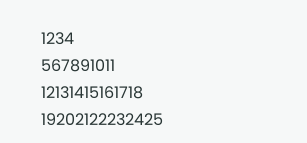1234
567891011
12131415161718
19202122232425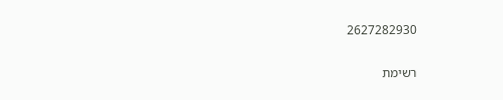2627282930

רשימת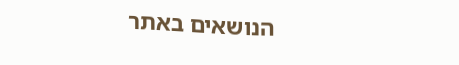הנושאים באתר